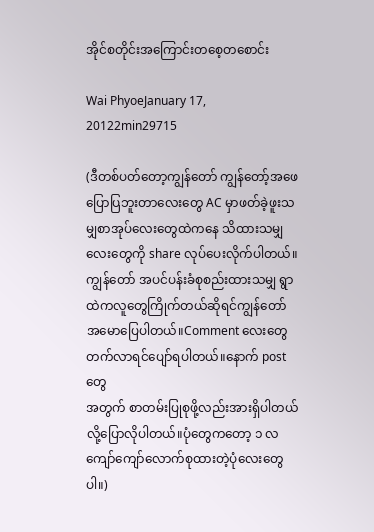အိုင်စတိုင်းအကြောင်းတစေ့တစောင်း

Wai PhyoeJanuary 17, 20122min29715

(ဒီတစ်ပတ်တော့ကျွန်တော် ကျွန်တော့်အဖေပြောပြဘူးတာလေးတွေ AC မှာဖတ်ခဲ့ဖူးသမျှစာအုပ်လေးတွေထဲကနေ သိထားသမျှလေးတွေကို share လုပ်ပေးလိုက်ပါတယ်။
ကျွန်တော် အပင်ပန်းခံစုစည်းထားသမျှ ရွာထဲကလူတွေကြိုက်တယ်ဆိုရင်ကျွန်တော်အမောပြေပါတယ်။Comment လေးတွေတက်လာရင်ပျော်ရပါတယ်။နောက် post တွေ
အတွက် စာတမ်းပြုစုဖို့လည်းအားရှိပါတယ် လို့ပြောလိုပါတယ်။ပုံတွေကတော့ ၁ လ ကျော်ကျော်လောက်စုထားတဲ့ပုံလေးတွေပါ။)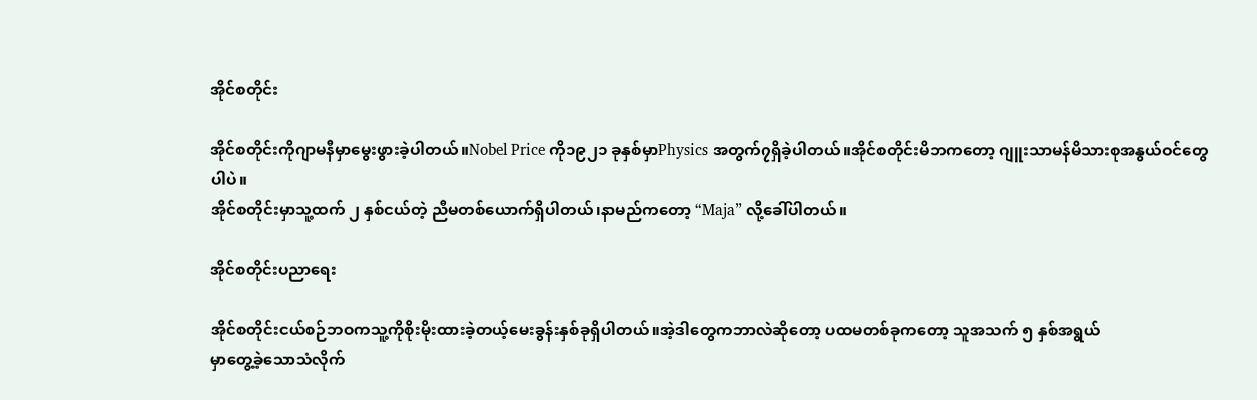အိုင်စတိုင်း

အိုင်စတိုင်းကိုဂျာမနီမှာမွေးဖွားခဲ့ပါတယ်။Nobel Price ကို၁၉၂၁ ခုနှစ်မှာPhysics အတွက်၇ရှိခဲ့ပါတယ်။အိုင်စတိုင်းမိဘကတော့ ဂျူးသာမန်မိသားစုအနွယ်ဝင်တွေပါပဲ။
အိုင်စတိုင်းမှာသူ့ထက် ၂ နှစ်ငယ်တဲ့ ညီမတစ်ယောက်ရှိပါတယ်၊နာမည်ကတော့ “Maja” လို့ခေါ်ပါတယ်။

အိုင်စတိုင်းပညာရေး

အိုင်စတိုင်းငယ်စဉ်ဘဝကသူ့ကိုစိုးမိုးထားခဲ့တယ့်မေးခွန်းနှစ်ခုရှိပါတယ်။အဲ့ဒါတွေကဘာလဲဆိုတော့ ပထမတစ်ခုကတော့ သူအသက် ၅ နှစ်အရွယ်
မှာတွေ့ခဲ့သောသံလိုက်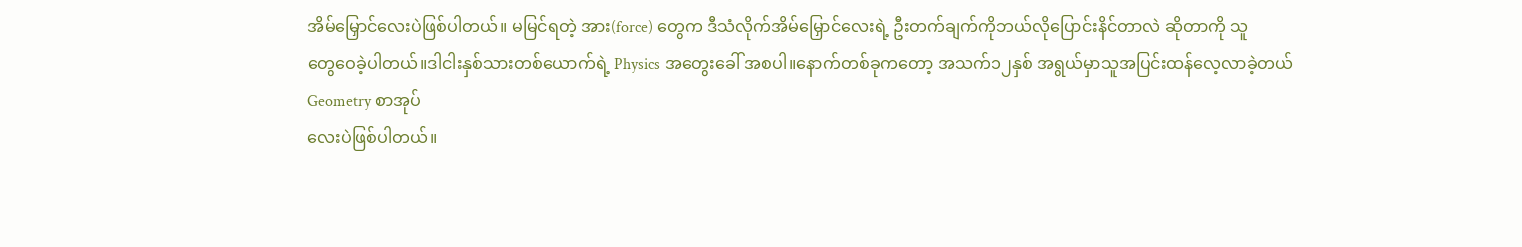အိမ်မြှောင်လေးပဲဖြစ်ပါတယ်။ မမြင်ရတဲ့ အား(force) တွေက ဒီသံလိုက်အိမ်မြှောင်လေးရဲ့ ဦးတက်ချက်ကိုဘယ်လိုပြောင်းနိင်တာလဲ ဆိုတာကို သူ
တွေဝေခဲ့ပါတယ်။ဒါငါးနှစ်သားတစ်ယောက်ရဲ့ Physics အတွေးခေါ် အစပါ။နောက်တစ်ခုကတော့ အသက်၁၂နှစ် အရွယ်မှာသူအပြင်းထန်လေ့လာခဲ့တယ် Geometry စာအုပ်
လေးပဲဖြစ်ပါတယ်။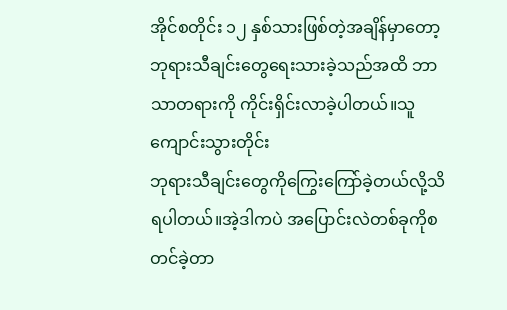အိုင်စတိုင်း ၁၂ နှစ်သားဖြစ်တဲ့အချိန်မှာတော့ ဘုရားသီချင်းတွေရေးသားခဲ့သည်အထိ ဘာသာတရားကို ကိုင်းရှိင်းလာခဲ့ပါတယ်။သူကျောင်းသွားတိုင်း
ဘုရားသီချင်းတွေကိုကြွေးကြော်ခဲ့တယ်လို့သိရပါတယ်။အဲ့ဒါကပဲ အပြောင်းလဲတစ်ခုကိုစတင်ခဲ့တာ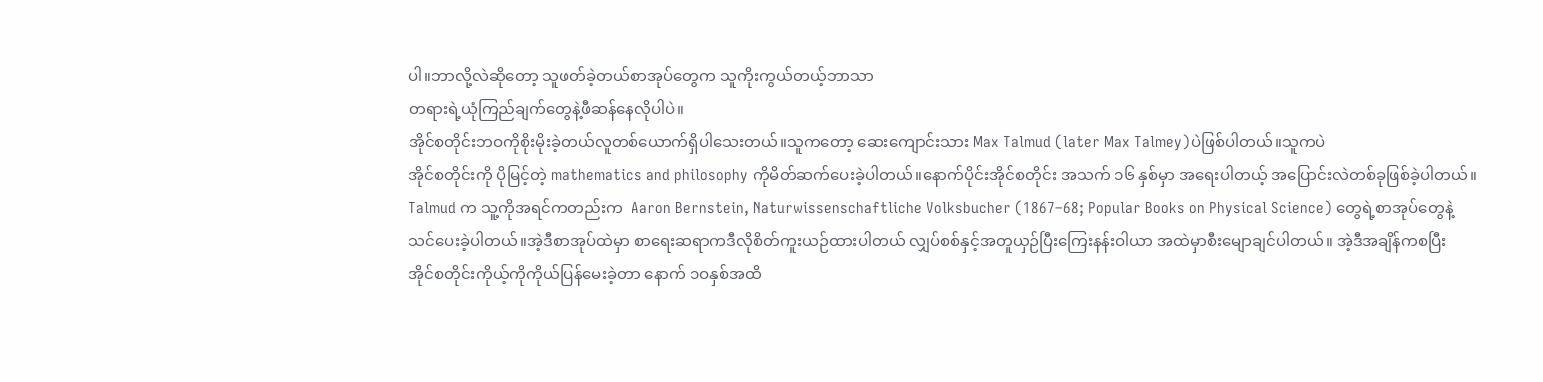ပါ။ဘာလို့လဲဆိုတော့ သူဖတ်ခဲ့တယ်စာအုပ်တွေက သူကိုးကွယ်တယ့်ဘာသာ
တရားရဲ့ယုံကြည်ချက်တွေနဲ့ဖီဆန်နေလိုပါပဲ။
အိုင်စတိုင်းဘဝကိုစိုးမိုးခဲ့တယ်လူတစ်ယောက်ရှိပါသေးတယ်။သူကတော့ ဆေးကျောင်းသား Max Talmud (later Max Talmey)ပဲဖြစ်ပါတယ်။သူကပဲ
အိုင်စတိုင်းကို ပိုမြင့်တဲ့ mathematics and philosophy ကိုမိတ်ဆက်ပေးခဲ့ပါတယ်။နောက်ပိုင်းအိုင်စတိုင်း အသက် ၁၆ နှစ်မှာ အရေးပါတယ့် အပြောင်းလဲတစ်ခုဖြစ်ခဲ့ပါတယ်။
Talmud က သူ့ကိုအရင်ကတည်းက  Aaron Bernstein, Naturwissenschaftliche Volksbucher (1867–68; Popular Books on Physical Science) တွေရဲ့စာအုပ်တွေနဲ့
သင်ပေးခဲ့ပါတယ်။အဲ့ဒီစာအုပ်ထဲမှာ စာရေးဆရာကဒီလိုစိတ်ကူးယဉ်ထားပါတယ် လျှပ်စစ်နှင့်အတူယှဉ်ပြီးကြေးနန်းဝါယာ အထဲမှာစီးမျောချင်ပါတယ်။ အဲ့ဒီအချိန်ကစပြီး
အိုင်စတိုင်းကိုယ့်ကိုကိုယ်ပြန်မေးခဲ့တာ နောက် ၁ဝနှစ်အထိ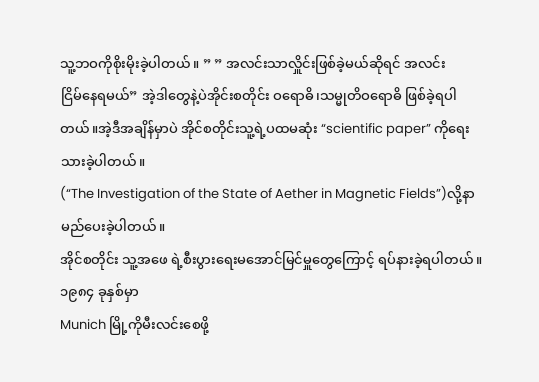သူ့ဘဝကိုစိုးမိုးခဲ့ပါတယ်။ ” ” အလင်းသာလှိူင်းဖြစ်ခဲ့မယ်ဆိုရင် အလင်း
ငြိမ်နေရမယ်” အဲ့ဒါတွေနဲ့ပဲအိုင်းစတိုင်း ဝရောဓိ၊သမ္မုတိဝရောဓိ ဖြစ်ခဲ့ရပါတယ်။အဲ့ဒီအချိန်မှာပဲ အိုင်စတိုင်းသူ့ရဲ့ပထမဆုံး “scientific paper” ကိုရေးသားခဲ့ပါတယ်။
(“The Investigation of the State of Aether in Magnetic Fields”)လို့နာမည်ပေးခဲ့ပါတယ်။
အိုင်စတိုင်း သူ့အဖေ ရဲ့စီးပွားရေးမအောင်မြင်မှူတွေကြောင့် ရပ်နားခဲ့ရပါတယ်။ ၁၉၈၄ ခုနှစ်မှာ
Munich မြို့ကိုမီးလင်းစေဖို့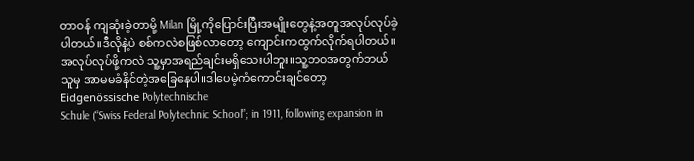တာဝန် ကျဆုံးခဲ့တာမို့ Milan မြို့ကိုပြောင်းပြီးအမျိုးတွေနဲ့အတူအလုပ်လုပ်ခဲ့ပါတယ်။ဒီလိုနဲ့ပဲ စစ်ကလဲစဖြစ်လာတော့ ကျောင်းကထွက်လိုက်ရပါတယ်။
အလုပ်လုပ်ဖို့ကလဲ သူ့မှာအရည်ချင်းမရှိသေးပါဘူး။သူ့ဘဝအတွက်ဘယ်သူမှ အာမမခံနိင်တဲ့အခြေနေပါ။ဒါပေမဲ့ကံကောင်းချင်တော့ Eidgenössische Polytechnische
Schule (“Swiss Federal Polytechnic School”; in 1911, following expansion in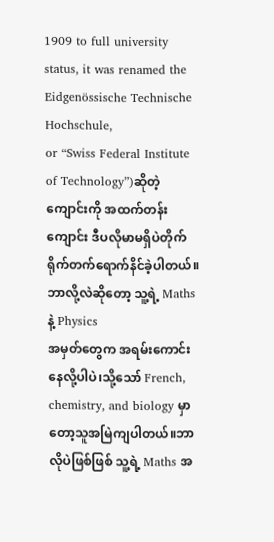1909 to full university status, it was renamed the Eidgenössische Technische Hochschule,
or “Swiss Federal Institute of Technology”)ဆိုတဲ့ကျောင်းကို အထက်တန်းကျောင်း ဒီပလိုမာမရှိပဲတိုက်ရိုက်တက်ရောက်နိင်ခဲ့ပါတယ်။ဘာလို့လဲဆိုတော့ သူ့ရဲ့ Maths နဲ့ Physics
အမှတ်တွေက အရမ်းကောင်းနေလို့ပါပဲ၊သို့သော် French, chemistry, and biology မှာတော့သူအမြဲကျပါတယ်။ဘာလိုပဲဖြစ်ဖြစ် သူ့ရဲ့ Maths အ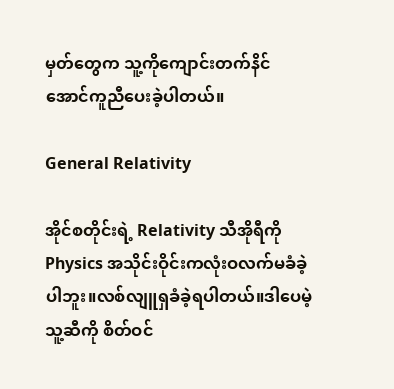မှတ်တွေက သူ့ကိုကျောင်းတက်နိင်
အောင်ကူညီပေးခဲ့ပါတယ်။

General Relativity

အိုင်စတိုင်းရဲ့ Relativity သီအိုရီကို Physics အသိုင်းဝိုင်းကလုံးဝလက်မခံခဲ့ပါဘူး။လစ်လျူရှခံခဲ့ရပါတယ်။ဒါပေမဲ့ သူ့ဆီကို စိတ်ဝင်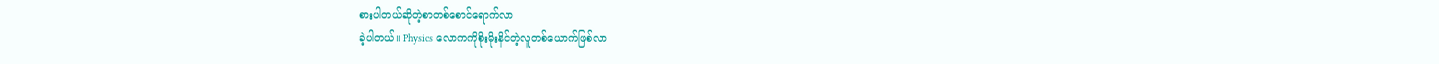စားပါတယ်ဆိုတဲ့စာတစ်စောင်ရောက်လာ
ခဲ့ပါတယ်။ Physics လောကကိုစိုးမိုးနိင်တဲ့လူတစ်ယောက်ဖြစ်လာ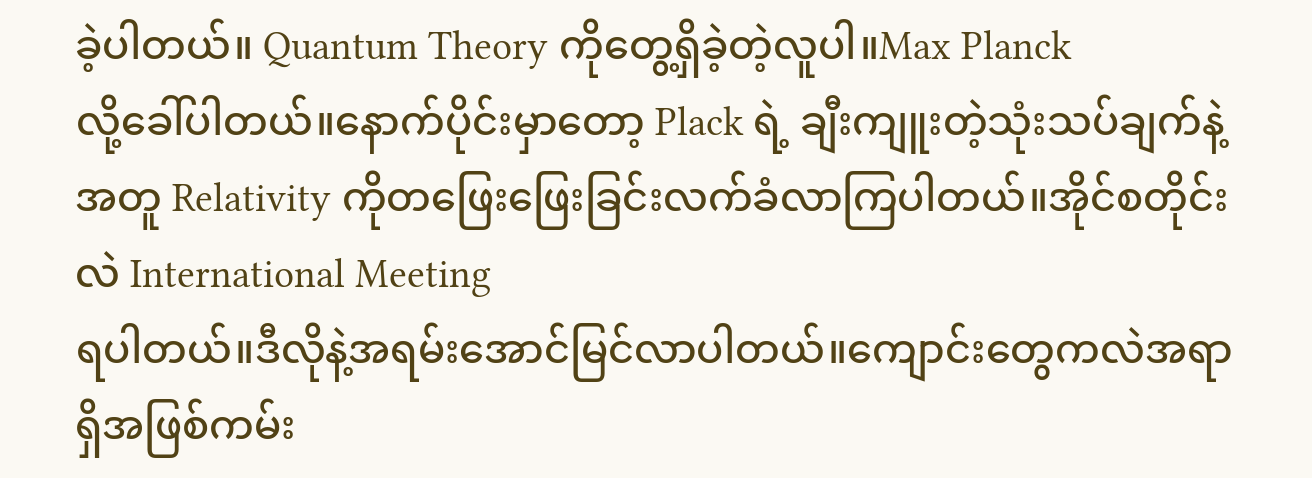ခဲ့ပါတယ်။ Quantum Theory ကိုတွေ့ရှိခဲ့တဲ့လူပါ။Max Planck
လို့ခေါ်ပါတယ်။နောက်ပိုင်းမှာတော့ Plack ရဲ့ ချီးကျူးတဲ့သုံးသပ်ချက်နဲ့အတူ Relativity ကိုတဖြေးဖြေးခြင်းလက်ခံလာကြပါတယ်။အိုင်စတိုင်းလဲ International Meeting
ရပါတယ်။ဒီလိုနဲ့အရမ်းအောင်မြင်လာပါတယ်။ကျောင်းတွေကလဲအရာရှိအဖြစ်ကမ်း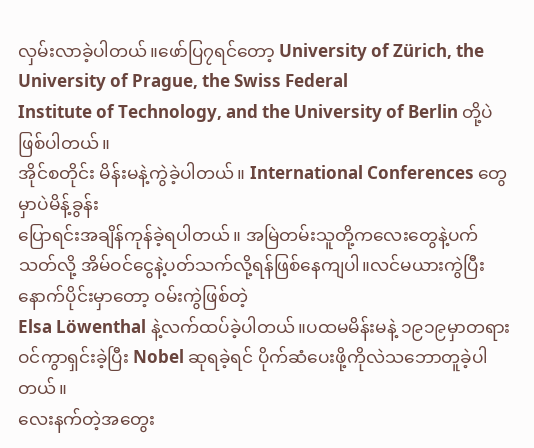လှမ်းလာခဲ့ပါတယ်။ဖော်ပြ၇ရင်တော့ University of Zürich, the University of Prague, the Swiss Federal
Institute of Technology, and the University of Berlin တို့ပဲဖြစ်ပါတယ်။
အိုင်စတိုင်း မိန်းမနဲ့ကွဲခဲ့ပါတယ်။ International Conferences တွေမှာပဲမိန့်ခွန်း
ပြောရင်းအချိန်ကုန်ခဲ့ရပါတယ်။ အမြဲတမ်းသူတို့ကလေးတွေနဲ့ပက်သတ်လို့ အိမ်ဝင်ငွေနဲ့ပတ်သက်လို့ရန်ဖြစ်နေကျပါ။လင်မယားကွဲပြီးနောက်ပိုင်းမှာတော့ ဝမ်းကွဲဖြစ်တဲ့
Elsa Löwenthal နဲ့လက်ထပ်ခဲ့ပါတယ်။ပထမမိန်းမနဲ့ ၁၉၁၉မှာတရားဝင်ကွာရှင်းခဲ့ပြီး Nobel ဆုရခဲ့ရင် ပိုက်ဆံပေးဖို့ကိုလဲသဘောတူခဲ့ပါတယ်။
လေးနက်တဲ့အတွေး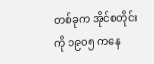တစ်ခုက အိုင်စတိုင်း ကို ၁၉၀၅ ကနေ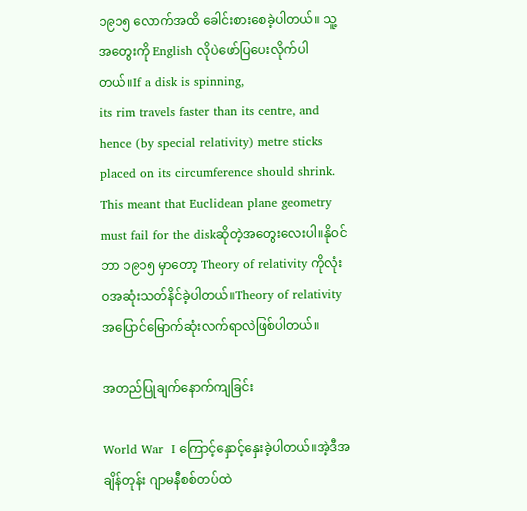၁၉၁၅ လောက်အထိ ခေါင်းစားစေခဲ့ပါတယ်။ သူ့အတွေးကို English လိုပဲဖော်ပြပေးလိုက်ပါတယ်။If a disk is spinning,
its rim travels faster than its centre, and hence (by special relativity) metre sticks placed on its circumference should shrink. This meant that Euclidean plane geometry
must fail for the diskဆိုတဲ့အတွေးလေးပါ။နိုဝင်ဘာ ၁၉၁၅ မှာတော့ Theory of relativity ကိုလုံးဝအဆုံးသတ်နိင်ခဲ့ပါတယ်။Theory of relativity အပြောင်မြောက်ဆုံးလက်ရာလဲဖြစ်ပါတယ်။

အတည်ပြုချက်နောက်ကျခြင်း

World War  I ကြောင့်နှောင့်နှေးခဲ့ပါတယ်။အဲ့ဒီအချိန်တုန်း ဂျာမနီစစ်တပ်ထဲ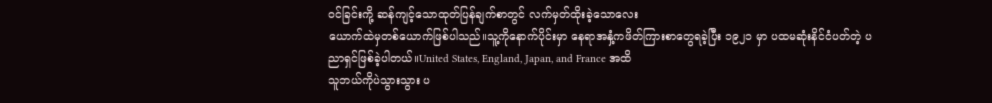ဝင်ခြင်းကို့ ဆန်ကျင့်သောထုတ်ပြန်ချက်စာတွင် လက်မှတ်ထိုးခဲ့သောလေး
ယောက်ထဲမှတစ်ယောက်ဖြစ်ပါသည်။သူ့ကိုနောက်ပိုင်းမှာ နေရာအနှံ့ကဖိတ်ကြားစာတွေရခဲ့ပြီး ၁၉၂၁ မှာ ပထမဆုံးနိင်ငံပတ်တဲ့ ပညာရှင်ဖြစ်ခဲ့ပါတယ်။United States, England, Japan, and France အထိ
သူဘယ်ကိုပဲသွားသွား ပ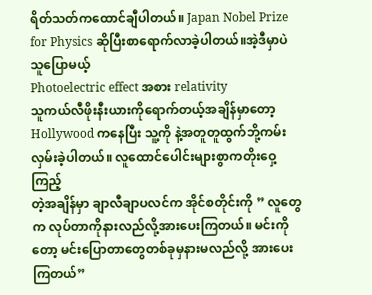ရိတ်သတ်ကထောင်ချီပါတယ်။ Japan Nobel Prize for Physics ဆိုပြီးစာရောက်လာခဲ့ပါတယ်။အဲ့ဒီမှာပဲ သူပြောမယ့်
Photoelectric effect အစား relativity
သူကယ်လီဖိုးနီးယားကိုရောက်တယ့်အချိန်မှာတော့ Hollywood ကနေပြီး သူ့ကို နဲ့အတူတူထွက်ဘို့ကမ်းလှမ်းခဲ့ပါတယ်။ လူထောင်ပေါင်းများစွာကတိုးဝှေ့ကြည့်
တဲ့အချိန်မှာ ချာလီချာပလင်က အိုင်စတိုင်းကို ” လူတွေက လုပ်တာကိုနားလည်လို့အားပေးကြတယ်။ မင်းကိုတော့ မင်းပြောတာတွေတစ်ခုမှနားမလည်လို့ အားပေးကြတယ်”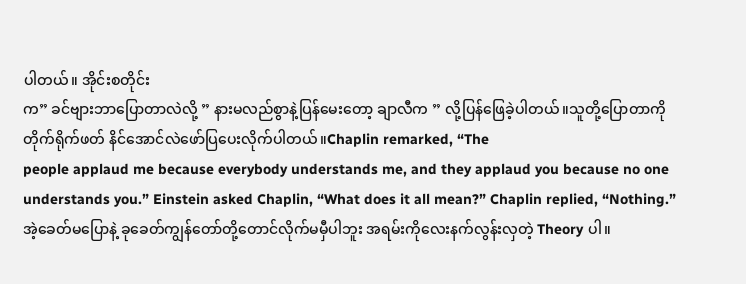ပါတယ်။ အိုင်းစတိုင်း
က” ခင်ဗျားဘာပြောတာလဲလို့ ” နားမလည်စွာနဲ့ပြန်မေးတော့ ချာလီက ” လို့ပြန်ဖြေခဲ့ပါတယ်။သူတို့ပြောတာကိုတိုက်ရိုက်ဖတ် နိင်အောင်လဲဖော်ပြပေးလိုက်ပါတယ်။Chaplin remarked, “The
people applaud me because everybody understands me, and they applaud you because no one understands you.” Einstein asked Chaplin, “What does it all mean?” Chaplin replied, “Nothing.”
အဲ့ခေတ်မပြောနဲ့ ခုခေတ်ကျွန်တော်တို့တောင်လိုက်မမှီပါဘူး အရမ်းကိုလေးနက်လွန်းလှတဲ့ Theory ပါ။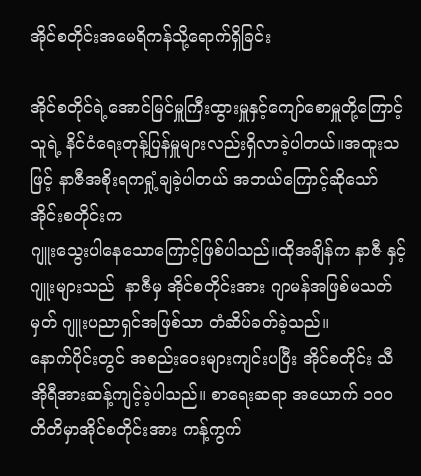အိုင်စတိုင်းအမေရိကန်သို့ရောက်ရှိခြင်း

အိုင်စတိုင်ရဲ့အောင်မြင်မှူကြီးထွားမှူနှင့်ကျော်စောမှူတို့ကြောင့် သူရဲ့ နိင်ငံရေးတုန့်ပြန်မှူများလည်းရှိလာခဲ့ပါတယ်။အထူးသဖြင့် နာဇီအစိုးရကရှုံ့ချခဲ့ပါတယ် အဘယ်ကြောင့်ဆိုသော် အိုင်းစတိုင်းက
ဂျူးသွေးပါနေသောကြောင့်ဖြစ်ပါသည်။ထိုအချိန်က နာဇီ နှင့် ဂျူးများသည်  နာဇီမှ အိုင်စတိုင်းအား ဂျာမန်အဖြစ်မသတ်မှတ် ဂျူးပညာရှင်အဖြစ်သာ တံဆိပ်ခတ်ခဲ့သည်။
နောက်ပိုင်းတွင် အစည်းဝေးများကျင်းပပြီး အိုင်စတိုင်း သီအိုရီအားဆန့်ကျင့်ခဲ့ပါသည်။ စာရေးဆရာ အယောက် ၁၀ဝ တိတိမှာအိုင်စတိုင်းအား ကန့်ကွက်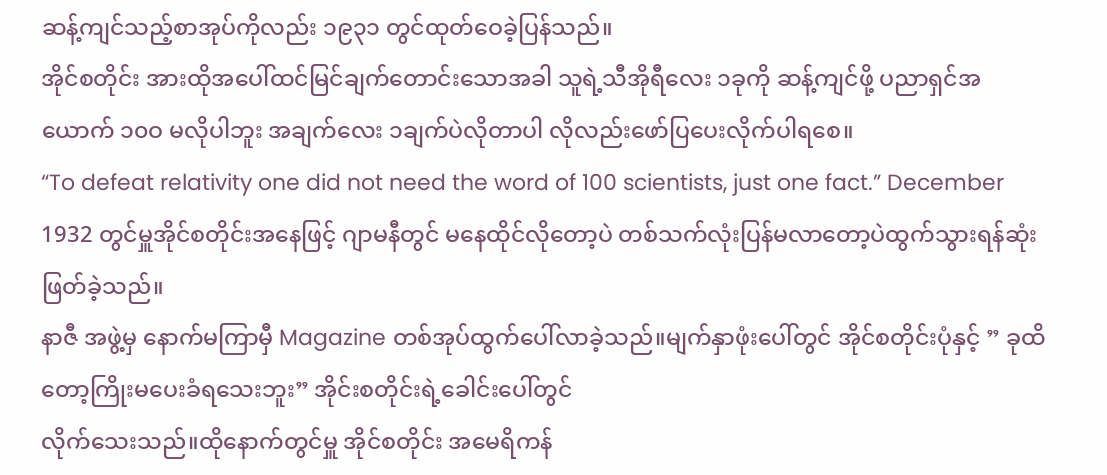ဆန့်ကျင်သည့်စာအုပ်ကိုလည်း ၁၉၃၁ တွင်ထုတ်ဝေခဲ့ပြန်သည်။
အိုင်စတိုင်း အားထိုအပေါ်ထင်မြင်ချက်တောင်းသောအခါ သူရဲ့သီအိုရီလေး ၁ခုကို ဆန့်ကျင်ဖို့ ပညာရှင်အယောက် ၁၀ဝ မလိုပါဘူး အချက်လေး ၁ချက်ပဲလိုတာပါ လိုလည်းဖော်ပြပေးလိုက်ပါရစေ။
“To defeat relativity one did not need the word of 100 scientists, just one fact.” December 1932 တွင်မှူအိုင်စတိုင်းအနေဖြင့် ဂျာမနီတွင် မနေထိုင်လိုတော့ပဲ တစ်သက်လုံးပြန်မလာတော့ပဲထွက်သွားရန်ဆုံးဖြတ်ခဲ့သည်။
နာဇီ အဖွဲ့မှ နောက်မကြာမှီ Magazine တစ်အုပ်ထွက်ပေါ်လာခဲ့သည်။မျက်နှာဖုံးပေါ်တွင် အိုင်စတိုင်းပုံနှင့် ” ခုထိတော့ကြိုးမပေးခံရသေးဘူး” အိုင်းစတိုင်းရဲ့ခေါင်းပေါ်တွင်
လိုက်သေးသည်။ထိုနောက်တွင်မှူ အိုင်စတိုင်း အမေရိကန်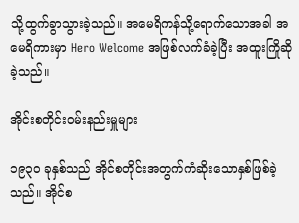သို့ထွက်ခွာသွားခဲ့သည်။ အမေရိကန်သို့ရောက်သောအခါ အမေရိကားမှာ Hero Welcome အဖြစ်လက်ခံခဲ့ပြီး အထူးကြိုဆိုခဲ့သည်။

အိုင်းစတိုင်းဝမ်းနည်းမှူများ

၁၉၃ဝ ခုနှစ်သည် အိုင်စတိုင်းအတွက်ကံဆိုးသောနှစ်ဖြစ်ခဲ့သည်။ အိုင်စ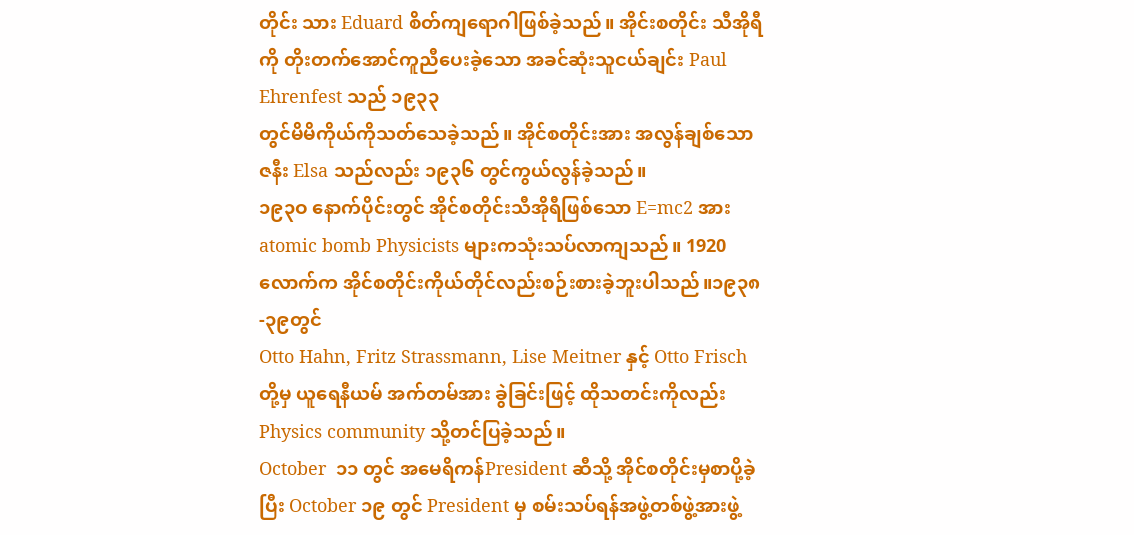တိုင်း သား Eduard စိတ်ကျရောဂါဖြစ်ခဲ့သည်။ အိုင်းစတိုင်း သီအိုရီကို တိုးတက်အောင်ကူညီပေးခဲ့သော အခင်ဆုံးသူငယ်ချင်း Paul Ehrenfest သည် ၁၉၃၃
တွင်မိမိကိုယ်ကိုသတ်သေခဲ့သည်။ အိုင်စတိုင်းအား အလွန်ချစ်သော ဇနီး Elsa သည်လည်း ၁၉၃၆ တွင်ကွယ်လွန်ခဲ့သည်။
၁၉၃ဝ နောက်ပိုင်းတွင် အိုင်စတိုင်းသီအိုရီဖြစ်သော E=mc2 အား atomic bomb Physicists များကသုံးသပ်လာကျသည်။ 1920 လောက်က အိုင်စတိုင်းကိုယ်တိုင်လည်းစဉ်းစားခဲ့ဘူးပါသည်။၁၉၃၈-၃၉တွင်
Otto Hahn, Fritz Strassmann, Lise Meitner နှင့် Otto Frisch တို့မှ ယူရေနီယမ် အက်တမ်အား ခွဲခြင်းဖြင့် ထိုသတင်းကိုလည်း Physics community သို့တင်ပြခဲ့သည်။
October  ၁၁ တွင် အမေရိကန်President ဆီသို့ အိုင်စတိုင်းမှစာပို့ခဲ့ပြီး October ၁၉ တွင် President မှ စမ်းသပ်ရန်အဖွဲ့တစ်ဖွဲ့အားဖွဲ့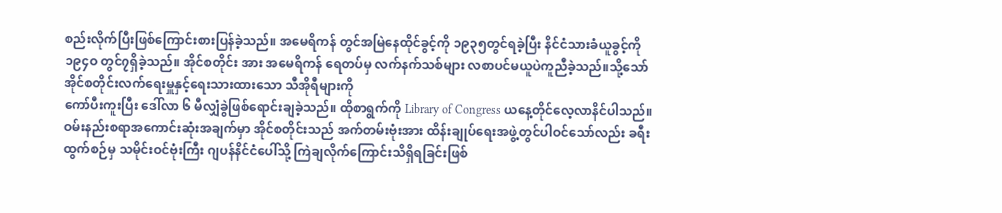စည်းလိုက်ပြီးဖြစ်ကြောင်းစားပြန်ခဲ့သည်။ အမေရိကန် တွင်အမြဲနေထိုင်ခွင့်ကို ၁၉၃၅တွင်ရခဲ့ပြီး နိင်ငံသားခံယူခွင့်ကို
၁၉၄ဝ တွင်၇ရှိခဲ့သည်။ အိုင်စတိုင်း အား အမေရိကန် ရေတပ်မှ လက်နက်သစ်များ လစာပင်မယူပဲကူညီခဲ့သည်။သို့သော် အိုင်စတိုင်းလက်ရေးမှူနှင့်ရေးသားထားသော သီအိုရီများကို
ကော်ပီးကူးပြီး ဒေါ်လာ ၆ မီလျှံခွဲဖြစ်ရောင်းချခဲ့သည်။ ထိုစာရွက်ကို Library of Congress ယနေ့တိုင်လေ့လာနိင်ပါသည်။
ဝမ်းနည်းစရာအကောင်းဆုံးအချက်မှာ အိုင်စတိုင်းသည် အက်တမ်းဗုံးအား ထိန်းချုပ်ရေးအဖွဲ့တွင်ပါဝင်သော်လည်း ခရီးထွက်စဉ်မှ သမိုင်းဝင်ဗုံးကြီး ဂျပန်နိင်ငံပေါ်သို့ ကြဲချလိုက်ကြောင်းသိရှိရခြင်းဖြစ်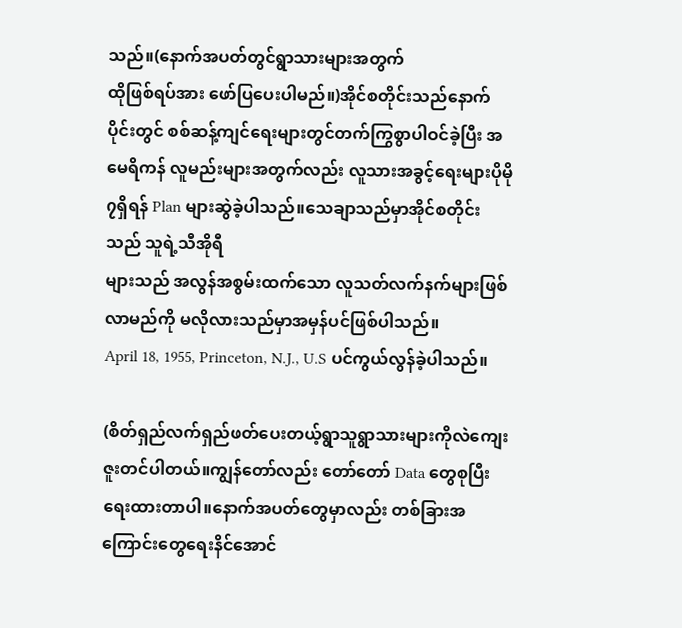သည်။(နောက်အပတ်တွင်ရွာသားများအတွက်
ထိုဖြစ်ရပ်အား ဖော်ပြပေးပါမည်။)အိုင်စတိုင်းသည်နောက်ပိုင်းတွင် စစ်ဆန့်ကျင်ရေးများတွင်တက်ကြွစွာပါဝင်ခဲ့ပြီး အမေရိကန် လူမည်းများအတွက်လည်း လူသားအခွင့်ရေးများပိုမို၇ရှိရန် Plan များဆွဲခဲ့ပါသည်။သေချာသည်မှာအိုင်စတိုင်းသည် သူရဲ့သီအိုရီ
များသည် အလွန်အစွမ်းထက်သော လူသတ်လက်နက်များဖြစ်လာမည်ကို မလိုလားသည်မှာအမှန်ပင်ဖြစ်ပါသည်။
April 18, 1955, Princeton, N.J., U.S ပင်ကွယ်လွန်ခဲ့ပါသည်။

(စိတ်ရှည်လက်ရှည်ဖတ်ပေးတယ့်ရွာသူရွာသားများကိုလဲကျေးဇူးတင်ပါတယ်။ကျွန်တော်လည်း တော်တော် Data တွေစုပြီးရေးထားတာပါ။နောက်အပတ်တွေမှာလည်း တစ်ခြားအကြောင်းတွေရေးနိင်အောင်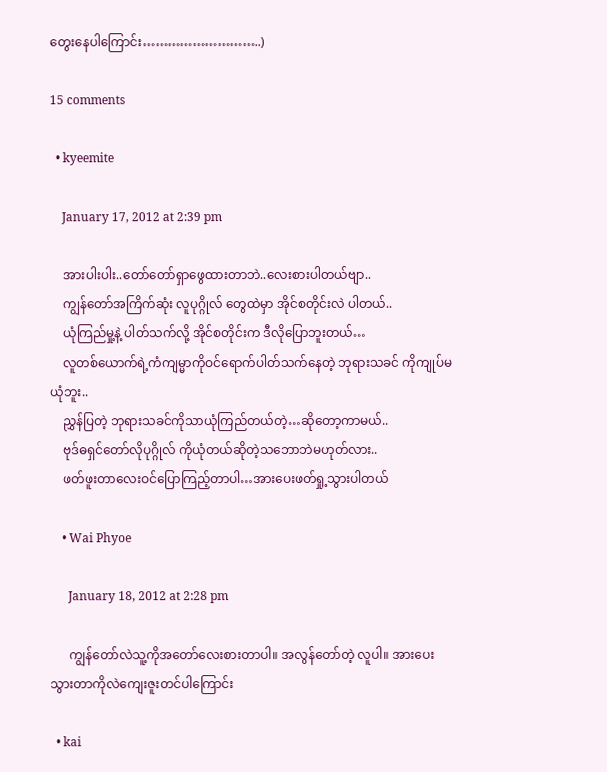တွေးနေပါကြောင်း………………………..)

15 comments

  • kyeemite

    January 17, 2012 at 2:39 pm

    အားပါးပါး..တော်တော်ရှာဖွေထားတာဘဲ..လေးစားပါတယ်ဗျာ..
    ကျွန်တော်အကြိက်ဆုံး လူပုဂ္ဂိုလ် တွေထဲမှာ အိုင်စတိုင်းလဲ ပါတယ်..
    ယုံကြည်မှု့နဲ့ ပါတ်သက်လို့ အိုင်စတိုင်းက ဒီလိုပြောဘူးတယ်…
    လူတစ်ယောက်ရဲ့ကံကျမ္မာကိုဝင်ရောက်ပါတ်သက်နေတဲ့ ဘုရားသခင် ကိုကျုပ်မယုံဘူး..
    ညွှန်ပြတဲ့ ဘုရားသခင်ကိုသာယုံကြည်တယ်တဲ့…ဆိုတော့ကာမယ်..
    ဗုဒ်ဓရှင်တော်လိုပုဂ္ဂိုလ် ကိုယုံတယ်ဆိုတဲ့သဘောဘဲမဟုတ်လား..
    ဖတ်ဖူးတာလေးဝင်ပြောကြည့်တာပါ…အားပေးဖတ်ရှု့သွားပါတယ်

    • Wai Phyoe

      January 18, 2012 at 2:28 pm

      ကျွန်တော်လဲသူ့ကိုအတော်လေးစားတာပါ။ အလွန်တော်တဲ့ လူပါ။ အားပေးသွားတာကိုလဲကျေးဇူးတင်ပါကြောင်း

  • kai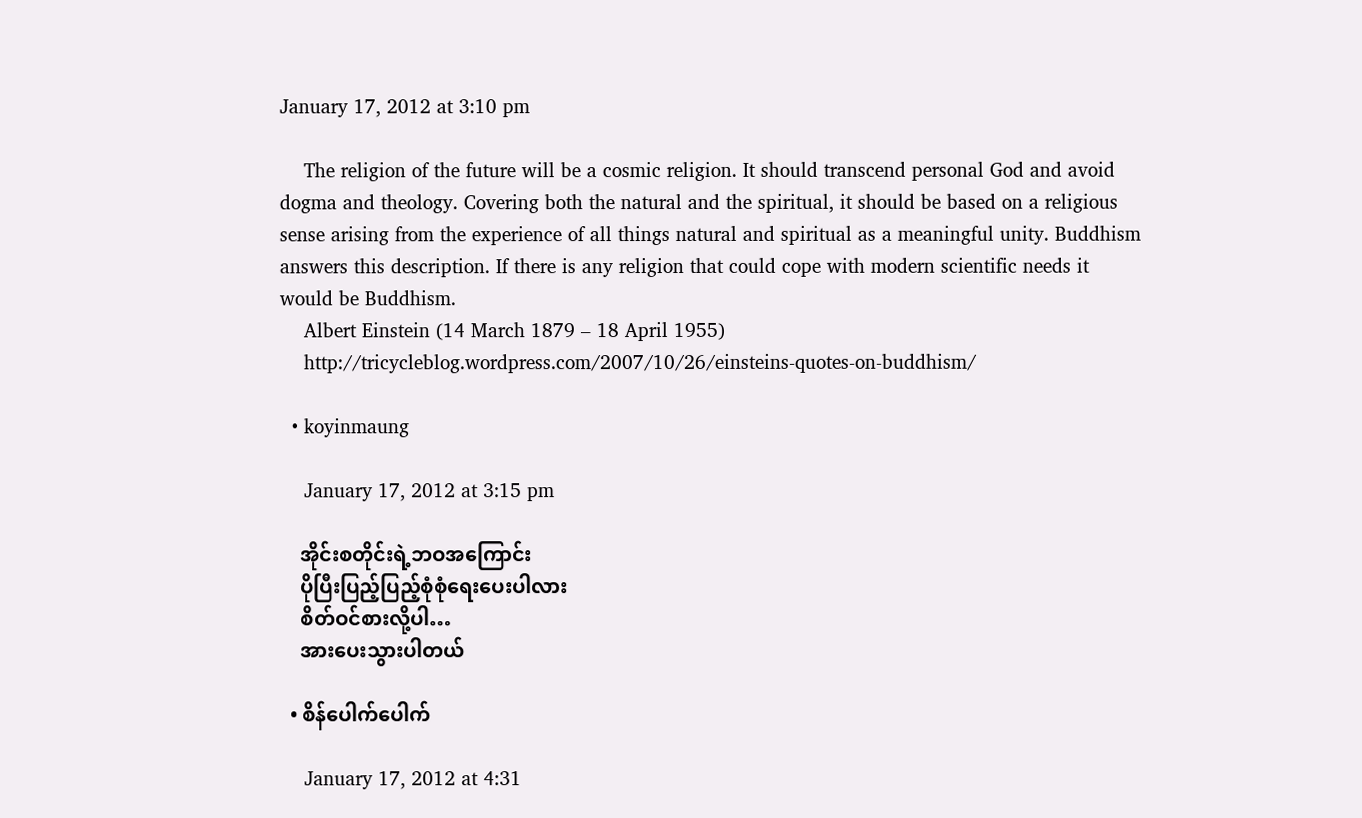January 17, 2012 at 3:10 pm

    The religion of the future will be a cosmic religion. It should transcend personal God and avoid dogma and theology. Covering both the natural and the spiritual, it should be based on a religious sense arising from the experience of all things natural and spiritual as a meaningful unity. Buddhism answers this description. If there is any religion that could cope with modern scientific needs it would be Buddhism.
    Albert Einstein (14 March 1879 – 18 April 1955)
    http://tricycleblog.wordpress.com/2007/10/26/einsteins-quotes-on-buddhism/

  • koyinmaung

    January 17, 2012 at 3:15 pm

    အိုင်းစတိုင်းရဲ့ဘဝအကြောင်း
    ပိုပြီးပြည့်ပြည့်စုံစုံရေးပေးပါလား
    စိတ်ဝင်စားလို့ပါ…
    အားပေးသွားပါတယ်

  • စိန်ပေါက်ပေါက်

    January 17, 2012 at 4:31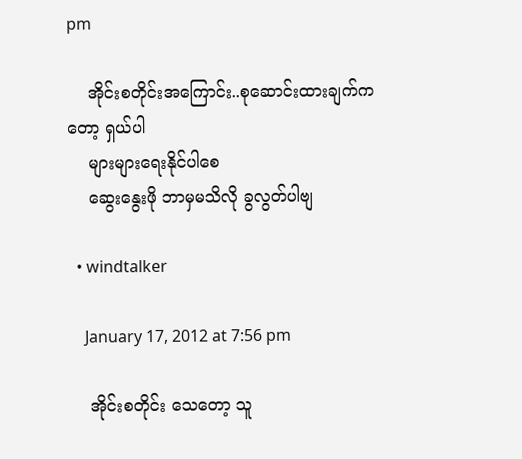pm

    အိုင်းစတိုင်းအကြောင်း..စုဆောင်းထားချက်ကတော့ ရှယ်ပါ
    များများရေးနိုင်ပါစေ
    ဆွေးနွေးဖို ဘာမှမသိလို ခွလွတ်ပါဗျ

  • windtalker

    January 17, 2012 at 7:56 pm

    အိုင်းစတိုင်း သေတော့ သူ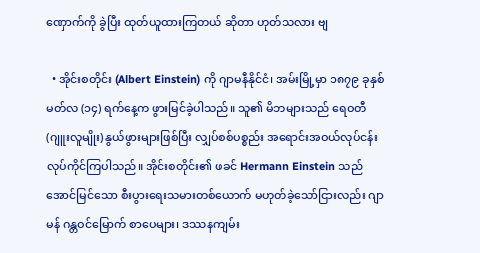ဏှောက်ကို ခွဲပြီး ထုတ်ယူထားကြတယ် ဆိုတာ ဟုတ်သလား ဗျ

  • အိုင်းစတိုင်း (Albert Einstein) ကို ဂျာမနီနိုင်ငံ၊ အမ်းမြို့မှာ ၁၈၇၉ ခုနှစ် မတ်လ (၁၄) ရက်နေ့က ဖွားမြင်ခဲ့ပါသည်။ သူ၏ မိဘများသည် ရေဝတီ (ဂျူးလူမျိုး) နွယ်ဖွားများဖြစ်ပြီး လျှပ်စစ်ပစ္စည်း အရောင်းအဝယ်လုပ်ငန်း လုပ်ကိုင်ကြပါသည်။ အိုင်းစတိုင်း၏ ဖခင် Hermann Einstein သည် အောင်မြင်သော စီးပွားရေးသမားတစ်ယောက် မဟုတ်ခဲ့သော်ငြားလည်း ဂျာမန် ဂန္တဝင်မြောက် စာပေများ၊ ဒဿနကျမ်း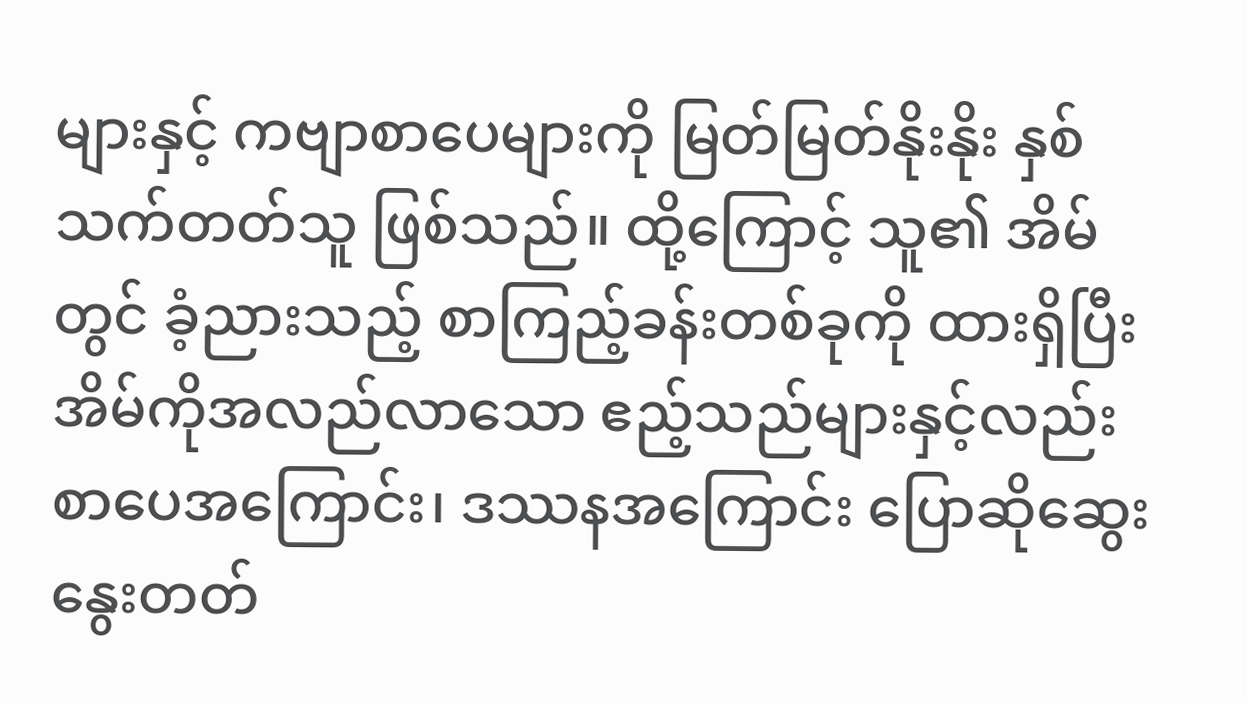များနှင့် ကဗျာစာပေများကို မြတ်မြတ်နိုးနိုး နှစ်သက်တတ်သူ ဖြစ်သည်။ ထို့ကြောင့် သူ၏ အိမ်တွင် ခံ့ညားသည့် စာကြည့်ခန်းတစ်ခုကို ထားရှိပြီး အိမ်ကိုအလည်လာသော ဧည့်သည်များနှင့်လည်း စာပေအကြောင်း၊ ဒဿနအကြောင်း ပြောဆိုဆွေးနွေးတတ်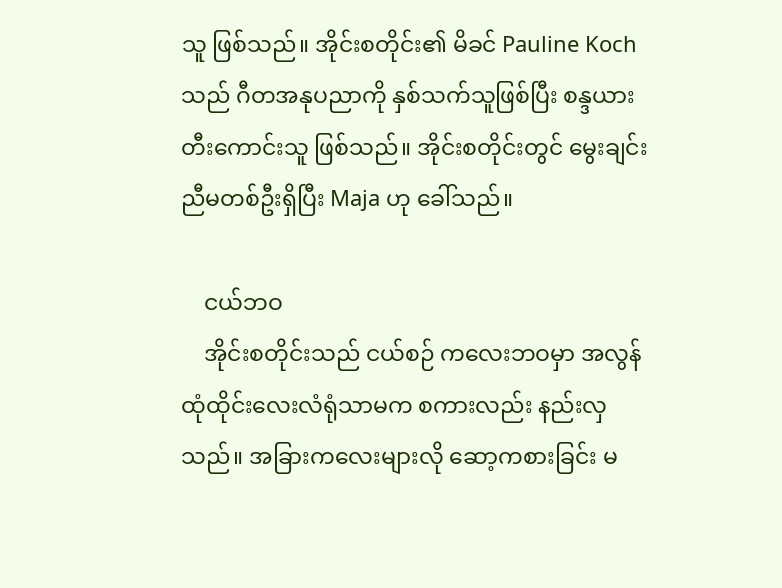သူ ဖြစ်သည်။ အိုင်းစတိုင်း၏ မိခင် Pauline Koch သည် ဂီတအနုပညာကို နှစ်သက်သူဖြစ်ပြီး စန္ဒယားတီးကောင်းသူ ဖြစ်သည်။ အိုင်းစတိုင်းတွင် မွေးချင်းညီမတစ်ဦးရှိပြီး Maja ဟု ခေါ်သည်။

    ငယ်ဘဝ
    အိုင်းစတိုင်းသည် ငယ်စဉ် ကလေးဘဝမှာ အလွန်ထုံထိုင်းလေးလံရုံသာမက စကားလည်း နည်းလှသည်။ အခြားကလေးများလို ဆော့ကစားခြင်း မ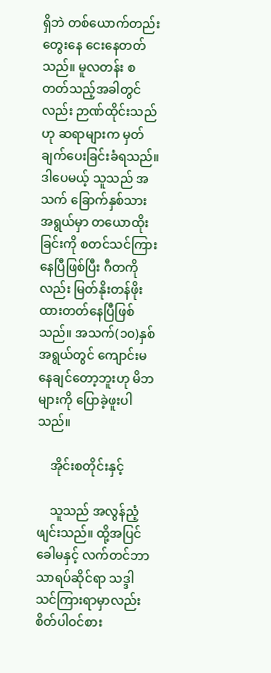ရှိဘဲ တစ်ယောက်တည်း တွေးနေ ငေးနေတတ်သည်။ မူလတန်း စတတ်သည့်အခါတွင်လည်း ဉာဏ်ထိုင်းသည်ဟု ဆရာများက မှတ်ချက်ပေးခြင်းခံရသည်။ ဒါပေမယ့် သူသည် အသက် ခြောက်နှစ်သားအရွယ်မှာ တယောထိုးခြင်းကို စတင်သင်ကြားနေပြီဖြစ်ပြီး ဂီတကိုလည်း မြတ်နိုးတန်ဖိုးထားတတ်နေပြီဖြစ်သည်။ အသက်(၁၀)နှစ်အရွယ်တွင် ကျောင်းမနေချင်တော့ဘူးဟု မိဘများကို ပြောခဲ့ဖူးပါသည်။

    အိုင်းစတိုင်းနှင့်

    သူသည် အလွန်ညံ့ဖျင်းသည်။ ထို့အပြင် ခေါမနှင့် လက်တင်ဘာသာရပ်ဆိုင်ရာ သဒ္ဒါသင်ကြားရာမှာလည်း စိတ်ပါဝင်စား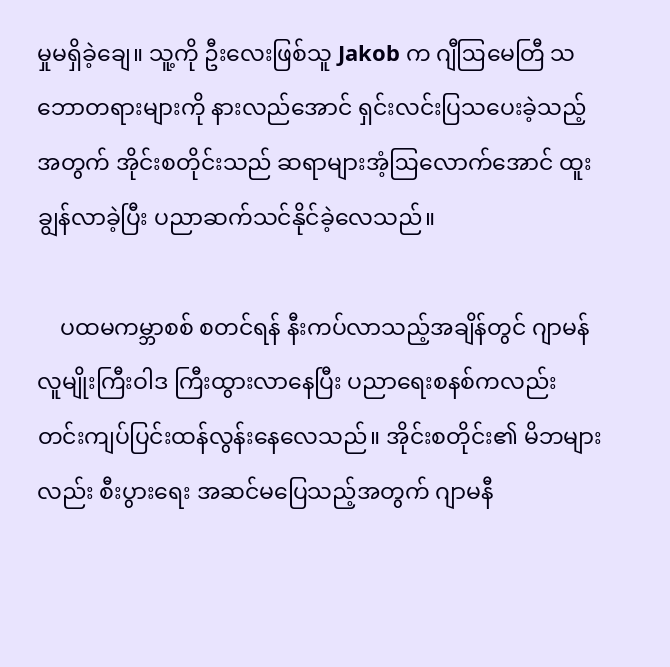မှုမရှိခဲ့ချေ။ သူ့ကို ဦးလေးဖြစ်သူ Jakob က ဂျီဩမေတြီ သဘောတရားများကို နားလည်အောင် ရှင်းလင်းပြသပေးခဲ့သည့်အတွက် အိုင်းစတိုင်းသည် ဆရာများအံ့ဩလောက်အောင် ထူးချွန်လာခဲ့ပြီး ပညာဆက်သင်နိုင်ခဲ့လေသည်။

    ပထမကမ္ဘာစစ် စတင်ရန် နီးကပ်လာသည့်အချိန်တွင် ဂျာမန်လူမျိုးကြီးဝါဒ ကြီးထွားလာနေပြီး ပညာရေးစနစ်ကလည်း တင်းကျပ်ပြင်းထန်လွန်းနေလေသည်။ အိုင်းစတိုင်း၏ မိဘများလည်း စီးပွားရေး အဆင်မပြေသည့်အတွက် ဂျာမနီ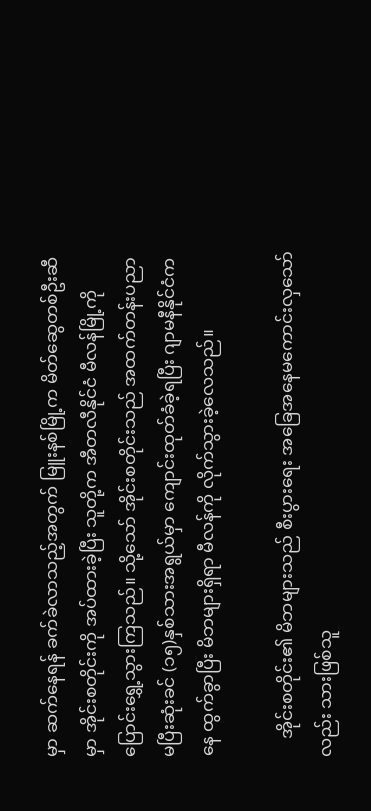မှာ ဆက်နေရန် ခက်ခဲလာသည့်အတွက် မြူးနစ်မြို့က မိတ်ဆွေတစ်ဦးဆီမှာ အိုင်းစတိုင်းကို အပ်ထားခဲ့ပြီး သူတို့က အီတလီနိုင်ငံ မီလန်မြို့ကို ပြောင်းရွှေ့သွားကြသည်။ သို့သော် အိုင်းစတိုင်းသည် အထက်တန်းပညာ မပြီးဆုံးခင် (၁၅)နှစ်သားအရွယ်မှာ ကျောင်းထုတ်ခံခဲ့ရပြီး ဂျာမနီနိုင်ငံကနေ ထွက်ခွာပြီး မိဘများရှိရာ မီလန်ကို လိုက်သွားခဲ့လေသည်။

    အိုင်းစတိုင်း၏ မိဘများသည် စီးပွားရေး အခြေအနေမကောင်းလှသော်လည်း သားဖြစ်သူ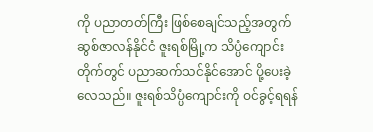ကို ပညာတတ်ကြီး ဖြစ်စေချင်သည့်အတွက် ဆွစ်ဇာလန်နိုင်ငံ ဇူးရစ်မြို့က သိပ္ပံကျောင်းတိုက်တွင် ပညာဆက်သင်နိုင်အောင် ပို့ပေးခဲ့လေသည်။ ဇူးရစ်သိပ္ပံကျောင်းကို ဝင်ခွင့်ရရန်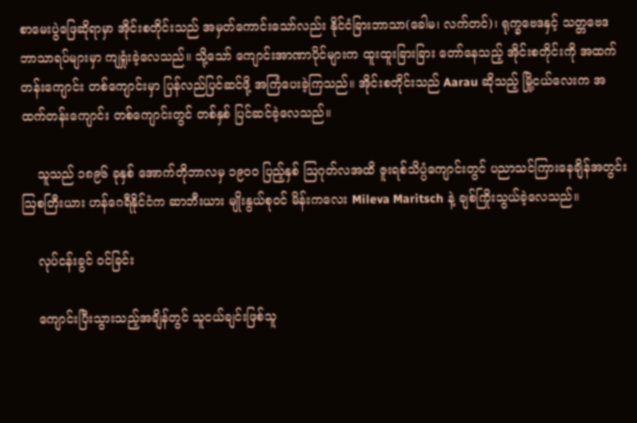စာမေးပွဲဖြေဆိုရာမှာ အိုင်းစတိုင်းသည် အမှတ်ကောင်းသော်လည်း နိုင်ငံခြားဘာသာ(ခေါမ၊ လက်တင်)၊ ရုက္ခဗေဒနှင့် သတ္တဗေဒ ဘာသာရပ်များမှာ ကျရှုံးခဲ့လေသည်။ သို့သော် ကျောင်းအာဏာပိုင်များက ထူးထူးခြားခြား တော်နေသည့် အိုင်းစတိုင်းကို အထက်တန်းကျောင်း တစ်ကျောင်းမှာ ပြန်လည်ပြင်ဆင်ဖို့ အကြံပေးခဲ့ကြသည်။ အိုင်းစတိုင်းသည် Aarau ဆိုသည့် မြို့ငယ်လေးက အထက်တန်းကျောင်း တစ်ကျောင်းတွင် တစ်နှစ် ပြင်ဆင်ခဲ့လေသည်။

    သူသည် ၁၈၉၆ ခုနှစ် အောက်တိုဘာလမှ ၁၉၀ဝ ပြည့်နှစ် ဩဂုတ်လအထိ ဇူးရစ်သိပ္ပံကျောင်းတွင် ပညာသင်ကြားနေချိန်အတွင်း ဩစတြီးယား ဟန်ဂေရီနိုင်ငံက ဆာဘီးယား မျိုးနွယ်စုဝင် မိန်းကလေး Mileva Maritsch နဲ့ ချစ်ကြိုးသွယ်ခဲ့လေသည်။

    လုပ်ငန်းခွင် ဝင်ခြင်း

    ကျောင်းပြီးသွားသည့်အချိန်တွင် သူငယ်ချင်းဖြစ်သူ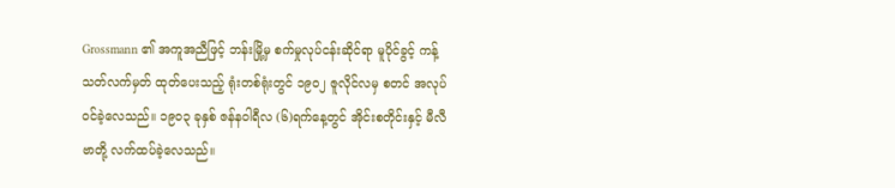Grossmann ၏ အကူအညီဖြင့် ဘန်းမြို့မှ စက်မှုလုပ်ငန်းဆိုင်ရာ မူပိုင်ခွင့် ကန့်သတ်လက်မှတ် ထုတ်ပေးသည့် ရုံးတစ်ရုံးတွင် ၁၉၀၂ ဇူလိုင်လမှ စတင် အလုပ်ဝင်ခဲ့လေသည်။ ၁၉၀၃ ခုနှစ် ဇန်နဝါရီလ (၆)ရက်နေ့တွင် အိုင်းစတိုင်းနှင့် မီလီဗာတို့ လက်ထပ်ခဲ့လေသည်။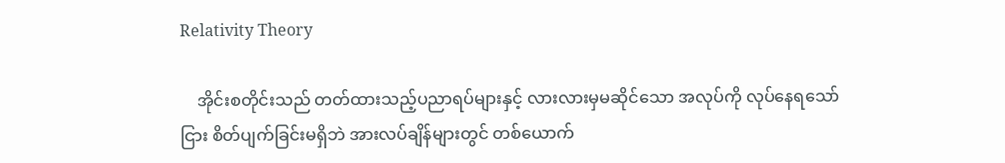Relativity Theory

    အိုင်းစတိုင်းသည် တတ်ထားသည့်ပညာရပ်များနှင့် လားလားမှမဆိုင်သော အလုပ်ကို လုပ်နေရသော်ငြား စိတ်ပျက်ခြင်းမရှိဘဲ အားလပ်ချိန်များတွင် တစ်ယောက်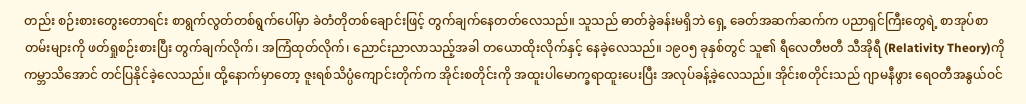တည်း စဉ်းစားတွေးတောရင်း စာရွက်လွတ်တစ်ရွက်ပေါ်မှာ ခဲတံတိုတစ်ချောင်းဖြင့် တွက်ချက်နေတတ်လေသည်။ သူသည် ဓာတ်ခွဲခန်းမရှိဘဲ ရှေ့ ခေတ်အဆက်ဆက်က ပညာရှင်ကြီးတွေရဲ့ စာအုပ်စာတမ်းများကို ဖတ်ရှုစဉ်းစားပြီး တွက်ချက်လိုက်၊ အကြံထုတ်လိုက်၊ ညောင်းညာလာသည့်အခါ တယောထိုးလိုက်နှင့် နေခဲ့လေသည်။ ၁၉၀၅ ခုနှစ်တွင် သူ၏ ရီလေတီဗတီ သီအိုရီ (Relativity Theory)ကို ကမ္ဘာသိအောင် တင်ပြနိုင်ခဲ့လေသည်။ ထို့နောက်မှာတော့ ဇူးရစ်သိပ္ပံကျောင်းတိုက်က အိုင်းစတိုင်းကို အထူးပါမောက္ခရာထူးပေးပြီး အလုပ်ခန့်ခဲ့လေသည်။ အိုင်းစတိုင်းသည် ဂျာမနီဖွား ရေဝတီအနွယ်ဝင်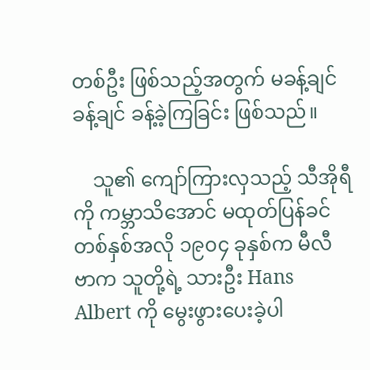တစ်ဦး ဖြစ်သည့်အတွက် မခန့်ချင်ခန့်ချင် ခန့်ခဲ့ကြခြင်း ဖြစ်သည်။

    သူ၏ ကျော်ကြားလှသည့် သီအိုရီကို ကမ္ဘာသိအောင် မထုတ်ပြန်ခင် တစ်နှစ်အလို ၁၉၀၄ ခုနှစ်က မီလီဗာက သူတို့ရဲ့ သားဦး Hans Albert ကို မွေးဖွားပေးခဲ့ပါ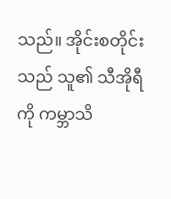သည်။ အိုင်းစတိုင်းသည် သူ၏ သီအိုရီကို ကမ္ဘာသိ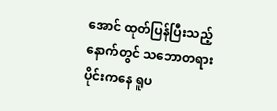အောင် ထုတ်ပြန်ပြီးသည့်နောက်တွင် သဘောတရားပိုင်းကနေ ရူပ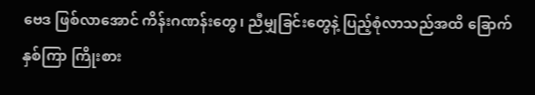ဗေဒ ဖြစ်လာအောင် ကိန်းဂဏန်းတွေ၊ ညီမျှခြင်းတွေနဲ့ ပြည့်စုံလာသည်အထိ ခြောက်နှစ်ကြာ ကြိုးစား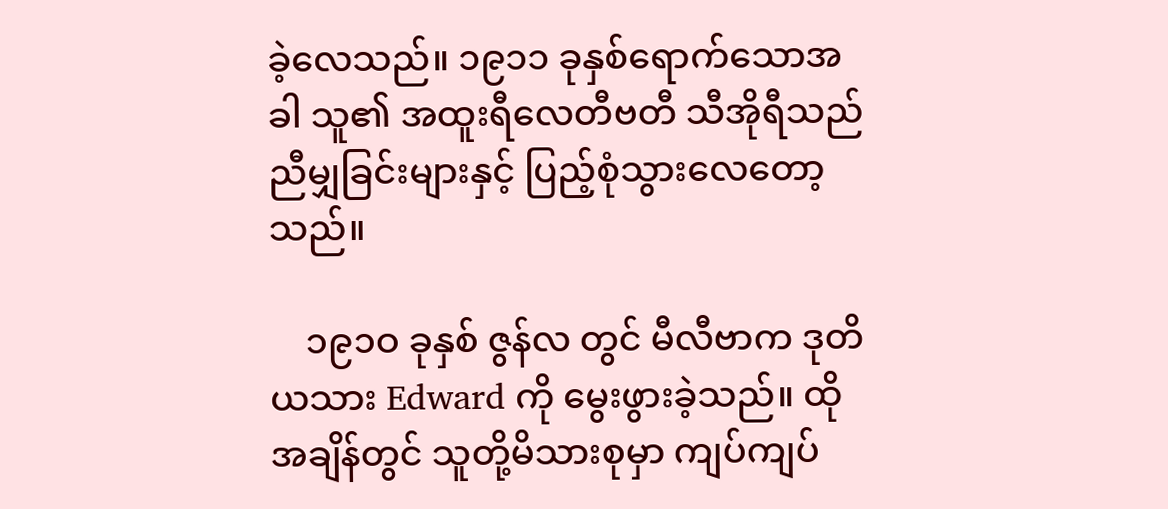ခဲ့လေသည်။ ၁၉၁၁ ခုနှစ်ရောက်သောအခါ သူ၏ အထူးရီလေတီဗတီ သီအိုရီသည် ညီမျှခြင်းများနှင့် ပြည့်စုံသွားလေတော့သည်။

    ၁၉၁ဝ ခုနှစ် ဇွန်လ တွင် မီလီဗာက ဒုတိယသား Edward ကို မွေးဖွားခဲ့သည်။ ထိုအချိန်တွင် သူတို့မိသားစုမှာ ကျပ်ကျပ်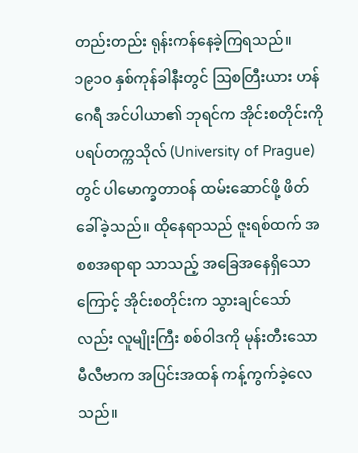တည်းတည်း ရုန်းကန်နေခဲ့ကြရသည်။ ၁၉၁ဝ နှစ်ကုန်ခါနီးတွင် ဩစတြီးယား ဟန်ဂေရီ အင်ပါယာ၏ ဘုရင်က အိုင်းစတိုင်းကို ပရပ်တက္ကသိုလ် (University of Prague) တွင် ပါမောက္ခတာဝန် ထမ်းဆောင်ဖို့ ဖိတ်ခေါ်ခဲ့သည်။ ထိုနေရာသည် ဇူးရစ်ထက် အစစအရာရာ သာသည့် အခြေအနေရှိသောကြောင့် အိုင်းစတိုင်းက သွားချင်သော်လည်း လူမျိုးကြီး စစ်ဝါဒကို မုန်းတီးသော မီလီဗာက အပြင်းအထန် ကန့်ကွက်ခဲ့လေသည်။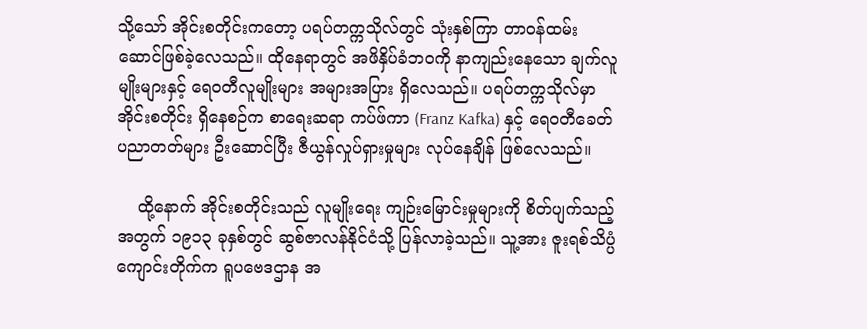သို့သော် အိုင်းစတိုင်းကတော့ ပရပ်တက္ကသိုလ်တွင် သုံးနှစ်ကြာ တာဝန်ထမ်းဆောင်ဖြစ်ခဲ့လေသည်။ ထိုနေရာတွင် အဖိနှိပ်ခံဘဝကို နာကျည်းနေသော ချက်လူမျိုးများနှင့် ရေဝတီလူမျိုးများ အများအပြား ရှိလေသည်။ ပရပ်တက္ကသိုလ်မှာ အိုင်းစတိုင်း ရှိနေစဉ်က စာရေးဆရာ ကပ်ဖ်ကာ (Franz Kafka) နှင့် ရေဝတီခေတ်ပညာတတ်များ ဦးဆောင်ပြီး ဇီယွန်လှုပ်ရှားမှုများ လုပ်နေချိန် ဖြစ်လေသည်။

    ထို့နောက် အိုင်းစတိုင်းသည် လူမျိုးရေး ကျဉ်းမြောင်းမှုများကို စိတ်ပျက်သည့်အတွက် ၁၉၁၃ ခုနှစ်တွင် ဆွစ်ဇာလန်နိုင်ငံသို့ ပြန်လာခဲ့သည်။ သူ့အား ဇူးရစ်သိပ္ပံကျောင်းတိုက်က ရူပဗေဒဌာန အ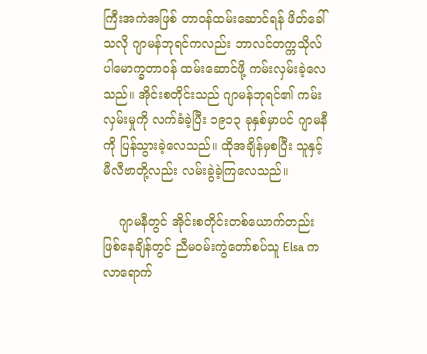ကြီးအကဲအဖြစ် တာဝန်ထမ်းဆောင်ရန် ဖိတ်ခေါ်သလို ဂျာမန်ဘုရင်ကလည်း ဘာလင်တက္ကသိုလ် ပါမောက္ခတာဝန် ထမ်းဆောင်ဖို့ ကမ်းလှမ်းခဲ့လေသည်။ အိုင်းစတိုင်းသည် ဂျာမန်ဘုရင်၏ ကမ်းလှမ်းမှုကို လက်ခံခဲ့ပြီး ၁၉၁၃ ခုနှစ်မှာပင် ဂျာမနီကို ပြန်သွားခဲ့လေသည်။ ထိုအချိန်မှစပြီး သူနှင့် မီလီဗာတို့လည်း လမ်းခွဲခဲ့ကြလေသည်။

    ဂျာမနီတွင် အိုင်းစတိုင်းတစ်ယောက်တည်း ဖြစ်နေချိန်တွင် ညီမဝမ်းကွဲတော်စပ်သူ Elsa က လာရောက်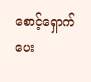စောင့်ရှောက်ပေး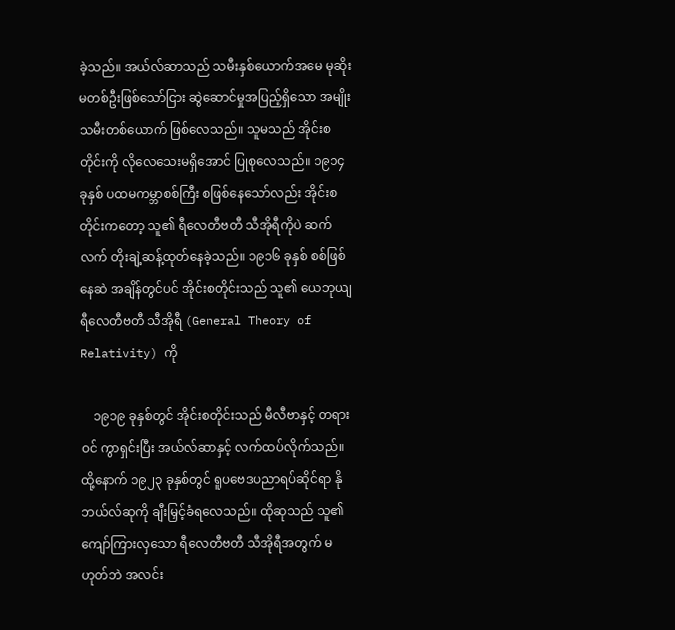ခဲ့သည်။ အယ်လ်ဆာသည် သမီးနှစ်ယောက်အမေ မုဆိုးမတစ်ဦးဖြစ်သော်ငြား ဆွဲဆောင်မှုအပြည့်ရှိသော အမျိုးသမီးတစ်ယောက် ဖြစ်လေသည်။ သူမသည် အိုင်းစတိုင်းကို လိုလေသေးမရှိအောင် ပြုစုလေသည်။ ၁၉၁၄ ခုနှစ် ပထမကမ္ဘာစစ်ကြီး စဖြစ်နေသော်လည်း အိုင်းစတိုင်းကတော့ သူ၏ ရီလေတီဗတီ သီအိုရီကိုပဲ ဆက်လက် တိုးချဲ့ဆန့်ထုတ်နေခဲ့သည်။ ၁၉၁၆ ခုနှစ် စစ်ဖြစ်နေဆဲ အချိန်တွင်ပင် အိုင်းစတိုင်းသည် သူ၏ ယေဘုယျ ရီလေတီဗတီ သီအိုရီ (General Theory of Relativity) ကို

    ၁၉၁၉ ခုနှစ်တွင် အိုင်းစတိုင်းသည် မီလီဗာနှင့် တရားဝင် ကွာရှင်းပြီး အယ်လ်ဆာနှင့် လက်ထပ်လိုက်သည်။ ထို့နောက် ၁၉၂၃ ခုနှစ်တွင် ရူပဗေဒပညာရပ်ဆိုင်ရာ နိုဘယ်လ်ဆုကို ချီးမြှင့်ခံရလေသည်။ ထိုဆုသည် သူ၏ ကျော်ကြားလှသော ရီလေတီဗတီ သီအိုရီအတွက် မဟုတ်ဘဲ အလင်း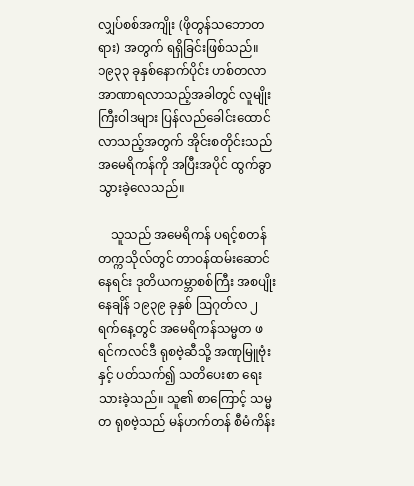လျှပ်စစ်အကျိုး (ဖိုတွန်သဘောတရား) အတွက် ရရှိခြင်းဖြစ်သည်။ ၁၉၃၃ ခုနှစ်နောက်ပိုင်း ဟစ်တလာ အာဏာရလာသည့်အခါတွင် လူမျိုးကြီးဝါဒများ ပြန်လည်ခေါင်းထောင်လာသည့်အတွက် အိုင်းစတိုင်းသည် အမေရိကန်ကို အပြီးအပိုင် ထွက်ခွာသွားခဲ့လေသည်။

    သူသည် အမေရိကန် ပရင့်စတန်တက္ကသိုလ်တွင် တာဝန်ထမ်းဆောင်နေရင်း ဒုတိယကမ္ဘာစစ်ကြီး အစပျိုးနေချိန် ၁၉၃၉ ခုနှစ် ဩဂုတ်လ ၂ ရက်နေ့တွင် အမေရိကန်သမ္မတ ဖရင်ကလင်ဒီ ရုစဗဲ့ဆီသို့ အဏုမြူဗုံးနှင့် ပတ်သက်၍ သတိပေးစာ ရေးသားခဲ့သည်။ သူ၏ စာကြောင့် သမ္မတ ရုစဗဲ့သည် မန်ဟက်တန် စီမံကိန်း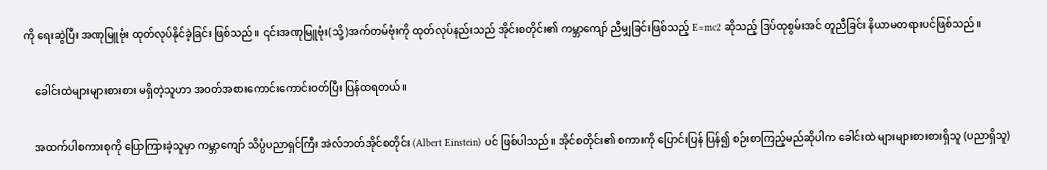ကို ရေးဆွဲပြီး အဏုမြူဗုံး ထုတ်လုပ်နိုင်ခဲ့ခြင်း ဖြစ်သည်။ ၎င်းအဏုမြူဗုံး(သို့)အက်တမ်ဗုံးကို ထုတ်လုပ်နည်းသည် အိုင်းစတိုင်း၏ ကမ္ဘာကျော် ညီမျှခြင်းဖြစ်သည့် E=mc2 ဆိုသည့် ဒြပ်ထုစွမ်းအင် တူညီခြင်း နိယာမတရားပင်ဖြစ်သည်။

    ခေါင်းထဲများများစားစား မရှိတဲ့သူဟာ အဝတ်အစားကောင်းကောင်းဝတ်ပြီး ပြန်ထရတယ်။

    အထက်ပါစကားစုကို ပြောကြားခဲ့သူမှာ ကမ္ဘာကျော် သိပ္ပံပညာရှင်ကြီး အဲလ်ဘတ်အိုင်စတိုင်း (Albert Einstein) ပင် ဖြစ်ပါသည်။ အိုင်စတိုင်း၏ စကားကို ပြောင်းပြန် ပြန်၍ စဉ်းစာကြည့်မည်ဆိုပါက ခေါင်းထဲ များများစားစားရှိသူ (ပညာရှိသူ)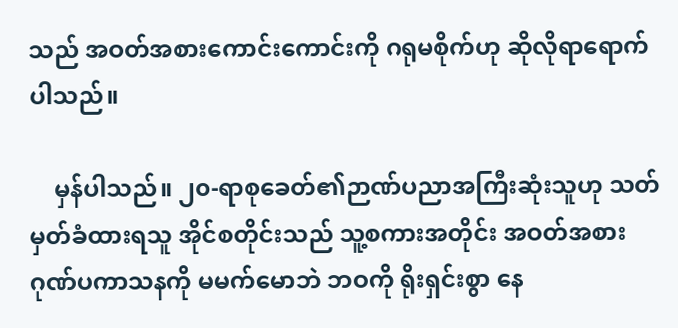သည် အဝတ်အစားကောင်းကောင်းကို ဂရုမစိုက်ဟု ဆိုလိုရာရောက်ပါသည်။

    မှန်ပါသည်။ ၂၀-ရာစုခေတ်၏ဉာဏ်ပညာအကြီးဆုံးသူဟု သတ်မှတ်ခံထားရသူ အိုင်စတိုင်းသည် သူ့စကားအတိုင်း အဝတ်အစား ဂုဏ်ပကာသနကို မမက်မောဘဲ ဘဝကို ရိုးရှင်းစွာ နေ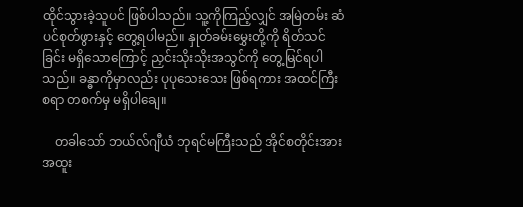ထိုင်သွားခဲ့သူပင် ဖြစ်ပါသည်။ သူ့ကိုကြည့်လျှင် အမြဲတမ်း ဆံပင်စုတ်ဖွားနှင့် တွေ့ရပါမည်။ နှုတ်ခမ်းမွှေးတို့ကို ရိတ်သင်ခြင်း မရှိသောကြောင့် ညှင်းသိုးသိုးအသွင်ကို တွေ့မြင်ရပါသည်။ ခန္ဓာကိုမှာလည်း ပုပုသေးသေး ဖြစ်ရကား အထင်ကြီးစရာ တစက်မှ မရှိပါချေ။

    တခါသော် ဘယ်လ်ဂျီယံ ဘုရင်မကြီးသည် အိုင်စတိုင်းအား အထူး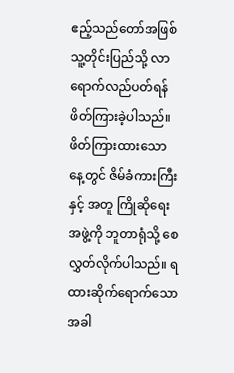ဧည့်သည်တော်အဖြစ် သူ့တိုင်းပြည်သို့ လာရောက်လည်ပတ်ရန် ဖိတ်ကြားခဲ့ပါသည်။ ဖိတ်ကြားထားသောနေ့တွင် ဇိမ်ခံကားကြီးနှင့် အတူ ကြိုဆိုရေး အဖွဲ့ကို ဘူတာရုံသို့ စေလွှတ်လိုက်ပါသည်။ ရထားဆိုက်ရောက်သောအခါ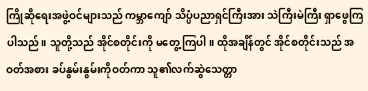ကြိုဆိုရေးအဖွဲ့ဝင်များသည် ကမ္ဘာကျော် သိပ္ပံပညာရှင်ကြီးအား သဲကြီးမဲကြီး ရှာဖွေကြပါသည်။ သူတို့သည် အိုင်စတိုင်းကို မတွေ့ကြပါ။ ထိုအချိန်တွင် အိုင်စတိုင်းသည် အဝတ်အစား ခပ်နွမ်းနွမ်းကိုဝတ်ကာ သူ၏လက်ဆွဲသေတ္တာ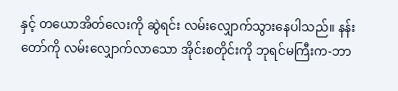နှင့် တယောအိတ်လေးကို ဆွဲရင်း လမ်းလျှောက်သွားနေပါသည်။ နန်းတော်ကို လမ်းလျှောက်လာသော အိုင်းစတိုင်းကို ဘုရင်မကြီးက-ဘာ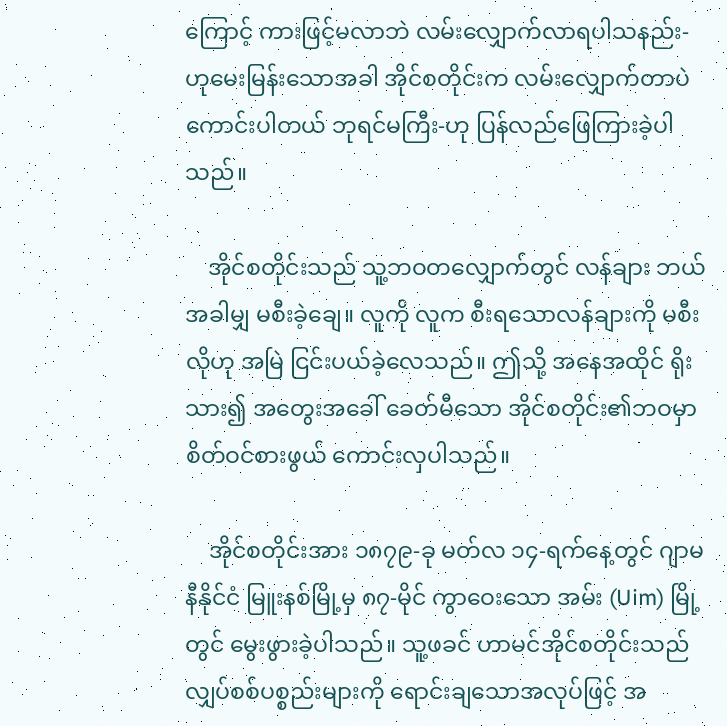ကြောင့် ကားဖြင့်မလာဘဲ လမ်းလျှောက်လာရပါသနည်း-ဟုမေးမြန်းသောအခါ အိုင်စတိုင်းက လမ်းလျှောက်တာပဲ ကောင်းပါတယ် ဘုရင်မကြီး-ဟု ပြန်လည်ဖြေကြားခဲ့ပါသည်။

    အိုင်စတိုင်းသည် သူ့ဘဝတလျှောက်တွင် လန်ချား ဘယ်အခါမျှ မစီးခဲ့ချေ။ လူကို လူက စီးရသောလန်ချားကို မစီးလိုဟု အမြဲ ငြင်းပယ်ခဲ့လေသည်။ ဤသို့ အနေအထိုင် ရိုးသား၍ အတွေးအခေါ် ခေတ်မီသော အိုင်စတိုင်း၏ဘဝမှာ စိတ်ဝင်စားဖွယ် ကောင်းလှပါသည်။

    အိုင်စတိုင်းအား ၁၈၇၉-ခု မတ်လ ၁၄-ရက်နေ့တွင် ဂျာမနီနိုင်ငံ မြူးနစ်မြို့မှ ၈၇-မိုင် ကွာဝေးသော အမ်း (Uim) မြို့တွင် မွေးဖွားခဲ့ပါသည်။ သူ့ဖခင် ဟာမင်အိုင်စတိုင်းသည် လျှပ်စစ်ပစ္စည်းများကို ရောင်းချသောအလုပ်ဖြင့် အ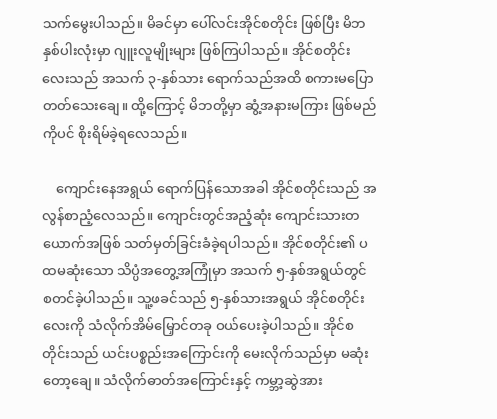သက်မွေးပါသည်။ မိခင်မှာ ပေါ်လင်းအိုင်စတိုင်း ဖြစ်ပြီး မိဘနှစ်ပါးလုံးမှာ ဂျူးလူမျိုးများ ဖြစ်ကြပါသည်။ အိုင်စတိုင်းလေးသည် အသက် ၃-နှစ်သား ရောက်သည်အထိ စကားမပြောတတ်သေးချေ။ ထို့ကြောင့် မိဘတို့မှာ ဆွံ့အနားမကြား ဖြစ်မည်ကိုပင် စိုးရိမ်ခဲ့ရလေသည်။

    ကျောင်းနေအရွယ် ရောက်ပြန်သောအခါ အိုင်စတိုင်းသည် အလွန်စာညံ့လေသည်။ ကျောင်းတွင်အညံ့ဆုံး ကျောင်းသားတယောက်အဖြစ် သတ်မှတ်ခြင်းခံခဲ့ရပါသည်။ အိုင်စတိုင်း၏ ပထမဆုံးသော သိပ္ပံအတွေ့အကြုံမှာ အသက် ၅-နှစ်အရွယ်တွင် စတင်ခဲ့ပါသည်။ သူ့ဖခင်သည် ၅-နှစ်သားအရွယ် အိုင်စတိုင်းလေးကို သံလိုက်အိမ်မြှောင်တခု ဝယ်ပေးခဲ့ပါသည်။ အိုင်စတိုင်းသည် ယင်းပစ္စည်းအကြောင်းကို မေးလိုက်သည်မှာ မဆုံးတော့ချေ။ သံလိုက်ဓာတ်အကြောင်းနှင့် ကမ္ဘာ့ဆွဲအား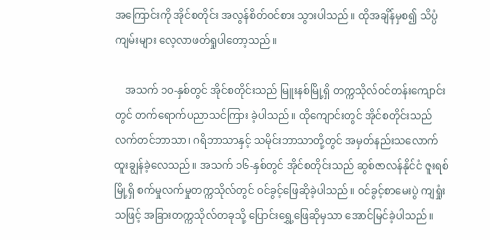အကြောင်းကို အိုင်စတိုင်း အလွန်စိတ်ဝင်စား သွားပါသည်။ ထိုအချိန်မှစ၍ သိပ္ပံကျမ်းများ လေ့လာဖတ်ရှုပါတော့သည်။

    အသက် ၁၀-နှစ်တွင် အိုင်စတိုင်းသည် မြူးနစ်မြို့ရှိ တက္ကသိုလ်ဝင်တန်းကျောင်းတွင် တက်ရောက်ပညာသင်ကြား ခဲ့ပါသည်။ ထိုကျောင်းတွင် အိုင်စတိုင်းသည် လက်တင်ဘာသာ၊ ဂရိဘာသာနှင့် သမိုင်းဘာသာတို့တွင် အမှတ်နည်းသလောက် ထူးချွန်ခဲ့လေသည်။ အသက် ၁၆-နှစ်တွင် အိုင်စတိုင်းသည် ဆွစ်ဇာလန်နိုင်ငံ ဇူးရစ်မြို့ရှိ စက်မှုလက်မှုတက္ကသိုလ်တွင် ဝင်ခွင့်ဖြေဆိုခဲ့ပါသည်။ ဝင်ခွင့်စာမေးပွဲ ကျရှုံးသဖြင့် အခြားတက္ကသိုလ်တခုသို့ ပြောင်းရွှေ့ဖြေဆိုမှသာ အောင်မြင်ခဲ့ပါသည်။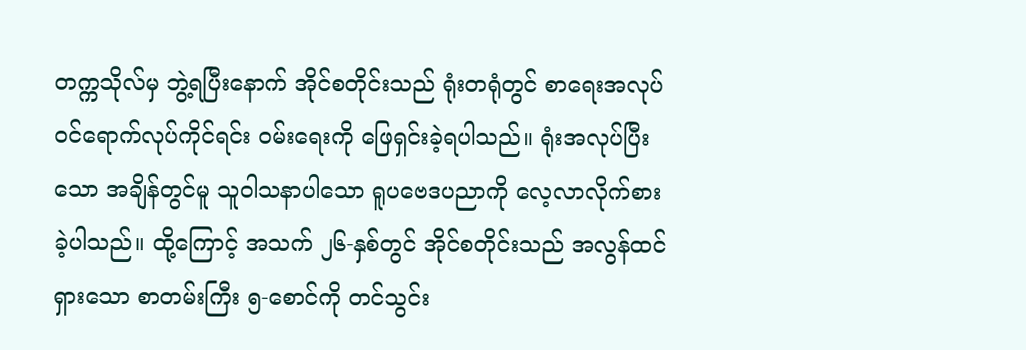တက္ကသိုလ်မှ ဘွဲ့ရပြီးနောက် အိုင်စတိုင်းသည် ရုံးတရုံတွင် စာရေးအလုပ် ဝင်ရောက်လုပ်ကိုင်ရင်း ဝမ်းရေးကို ဖြေရှင်းခဲ့ရပါသည်။ ရုံးအလုပ်ပြီးသော အချိန်တွင်မူ သူဝါသနာပါသော ရူပဗေဒပညာကို လေ့လာလိုက်စားခဲ့ပါသည်။ ထို့ကြောင့် အသက် ၂၆-နှစ်တွင် အိုင်စတိုင်းသည် အလွန်ထင်ရှားသော စာတမ်းကြီး ၅-စောင်ကို တင်သွင်း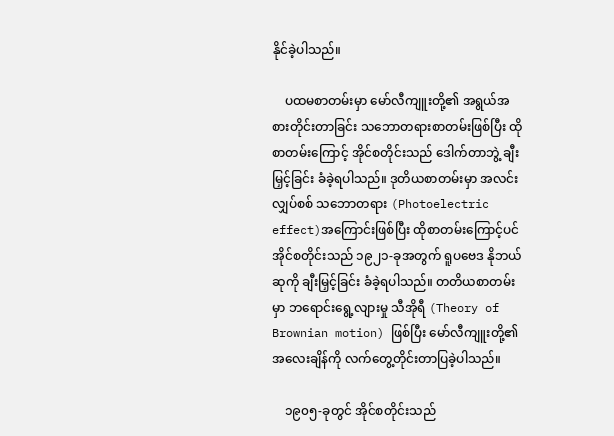နိုင်ခဲ့ပါသည်။

    ပထမစာတမ်းမှာ မော်လီကျူးတို့၏ အရွယ်အစားတိုင်းတာခြင်း သဘောတရားစာတမ်းဖြစ်ပြီး ထိုစာတမ်းကြောင့် အိုင်စတိုင်းသည် ဒေါက်တာဘွဲ့ ချီးမြှင့်ခြင်း ခံခဲ့ရပါသည်။ ဒုတိယစာတမ်းမှာ အလင်းလျှပ်စစ် သဘောတရား (Photoelectric effect)အကြောင်းဖြစ်ပြီး ထိုစာတမ်းကြောင့်ပင် အိုင်စတိုင်းသည် ၁၉၂၁-ခုအတွက် ရူပဗေဒ နိုဘယ်ဆုကို ချီးမြှင့်ခြင်း ခံခဲ့ရပါသည်။ တတိယစာတမ်းမှာ ဘရောင်းရွေ့လျားမှု သီအိုရီ (Theory of Brownian motion) ဖြစ်ပြီး မော်လီကျူးတို့၏ အလေးချိန်ကို လက်တွေ့တိုင်းတာပြခဲ့ပါသည်။

    ၁၉၀၅-ခုတွင် အိုင်စတိုင်းသည်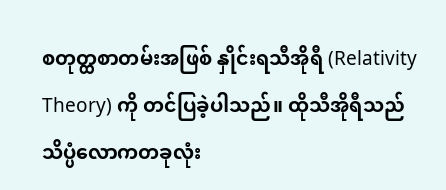စတုတ္ထစာတမ်းအဖြစ် နှိုင်းရသီအိုရီ (Relativity Theory) ကို တင်ပြခဲ့ပါသည်။ ထိုသီအိုရီသည် သိပ္ပံလောကတခုလုံး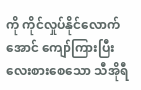ကို ကိုင်လှုပ်နိုင်လောက်အောင် ကျော်ကြားပြီး လေးစားစေသော သီအိုရီ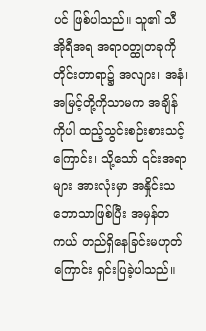ပင် ဖြစ်ပါသည်။ သူ၏ သီအိုရီအရ အရာဝတ္ထုတခုကို တိုင်းတာရာ၌ အလျား၊ အနံ၊ အမြင့်တို့ကိုသာမက အချိန်ကိုပါ ထည့်သွင်းစဉ်းစားသင့်ကြောင်း၊ သို့သော် ၎င်းအရာများ အားလုံးမှာ အနှိုင်းသဘောသာဖြစ်ပြီး အမှန်တကယ် တည်ရှိနေခြင်းမဟုတ်ကြောင်း ရှင်းပြခဲ့ပါသည်။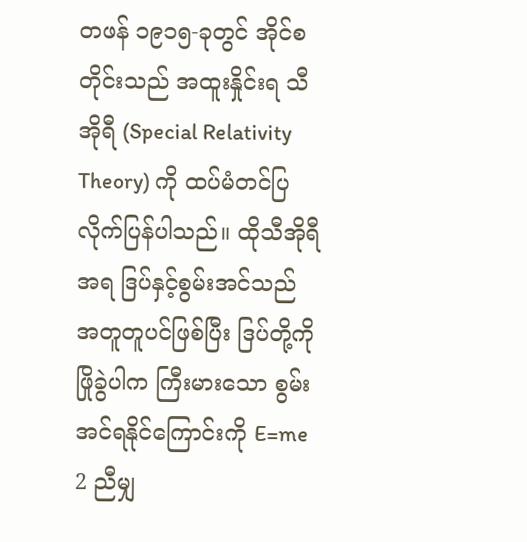တဖန် ၁၉၁၅-ခုတွင် အိုင်စတိုင်းသည် အထူးနှိုင်းရ သီအိုရီ (Special Relativity Theory) ကို ထပ်မံတင်ပြ လိုက်ပြန်ပါသည်။ ထိုသီအိုရီအရ ဒြပ်နှင့်စွမ်းအင်သည် အတူတူပင်ဖြစ်ပြီး ဒြပ်တို့ကို ဖြိုခွဲပါက ကြီးမားသော စွမ်းအင်ရနိုင်ကြောင်းကို E=me 2 ညီမျှ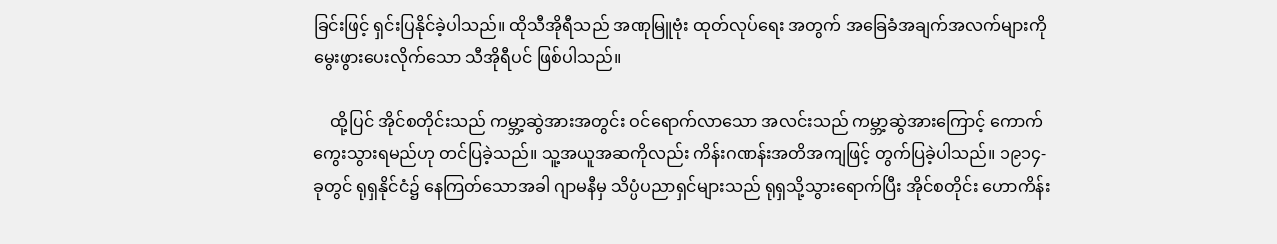ခြင်းဖြင့် ရှင်းပြနိုင်ခဲ့ပါသည်။ ထိုသီအိုရီသည် အဏုမြူဗုံး ထုတ်လုပ်ရေး အတွက် အခြေခံအချက်အလက်များကို မွေးဖွားပေးလိုက်သော သီအိုရီပင် ဖြစ်ပါသည်။

    ထို့ပြင် အိုင်စတိုင်းသည် ကမ္ဘာ့ဆွဲအားအတွင်း ဝင်ရောက်လာသော အလင်းသည် ကမ္ဘာ့ဆွဲအားကြောင့် ကောက်ကွေးသွားရမည်ဟု တင်ပြခဲ့သည်။ သူ့အယူအဆကိုလည်း ကိန်းဂဏန်းအတိအကျဖြင့် တွက်ပြခဲ့ပါသည်။ ၁၉၁၄-ခုတွင် ရုရှနိုင်ငံ၌ နေကြတ်သောအခါ ဂျာမနီမှ သိပ္ပံပညာရှင်များသည် ရုရှသို့သွားရောက်ပြီး အိုင်စတိုင်း ဟောကိန်း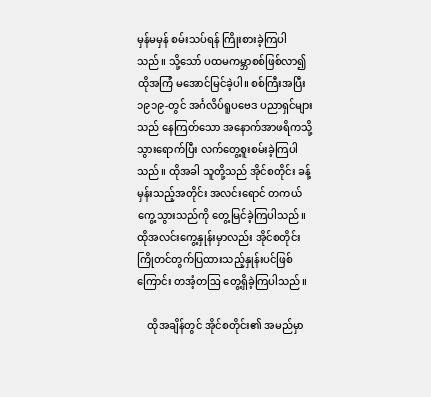မှန်မမှန် စမ်းသပ်ရန် ကြိုးစားခဲ့ကြပါသည်။ သို့သော် ပထမကမ္ဘာစစ်ဖြစ်လာ၍ ထိုအကြံ မအောင်မြင်ခဲ့ပါ။ စစ်ကြီးအပြီး ၁၉၁၉-တွင် အင်္ဂလိပ်ရူပဗေဒ ပညာရှင်များသည် နေကြတ်သော အနောက်အာဖရိကသို့ သွားရောက်ပြီး လက်တွေ့စူးစမ်းခဲ့ကြပါသည်။ ထိုအခါ သူတို့သည် အိုင်စတိုင်း ခန့်မှန်းသည့်အတိုင်း အလင်းရောင် တကယ်ကွေ့သွားသည်ကို တွေ့မြင်ခဲ့ကြပါသည်။ ထိုအလင်းကွေ့နှုန်းမှာလည်း အိုင်စတိုင်း ကြိုတင်တွက်ပြထားသည့်နှုန်းပင်ဖြစ်ကြောင်း တအံ့တဩ တွေ့ရှိခဲ့ကြပါသည်။

    ထိုအချိန်တွင် အိုင်စတိုင်း၏ အမည်မှာ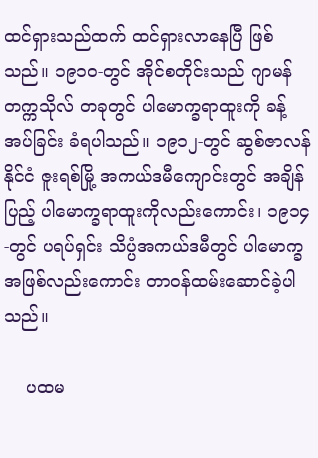ထင်ရှားသည်ထက် ထင်ရှားလာနေပြီ ဖြစ်သည်။ ၁၉၁၀-တွင် အိုင်စတိုင်းသည် ဂျာမန်တက္ကသိုလ် တခုတွင် ပါမောက္ခရာထူးကို ခန့်အပ်ခြင်း ခံရပါသည်။ ၁၉၁၂-တွင် ဆွစ်ဇာလန်နိုင်ငံ ဇူးရစ်မြို့ အကယ်ဒမီကျောင်းတွင် အချိန်ပြည့် ပါမောက္ခရာထူးကိုလည်းကောင်း၊ ၁၉၁၄-တွင် ပရပ်ရှင်း သိပ္ပံအကယ်ဒမီတွင် ပါမောက္ခအဖြစ်လည်းကောင်း တာဝန်ထမ်းဆောင်ခဲ့ပါသည်။

    ပထမ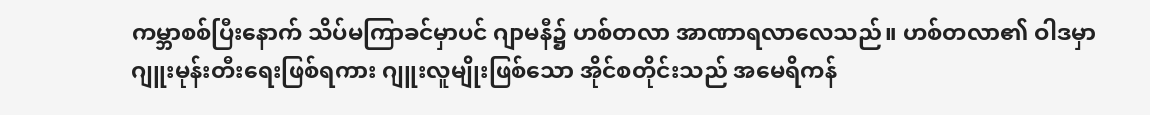ကမ္ဘာစစ်ပြီးနောက် သိပ်မကြာခင်မှာပင် ဂျာမနီ၌ ဟစ်တလာ အာဏာရလာလေသည်။ ဟစ်တလာ၏ ဝါဒမှာ ဂျူးမုန်းတီးရေးဖြစ်ရကား ဂျူးလူမျိုးဖြစ်သော အိုင်စတိုင်းသည် အမေရိကန်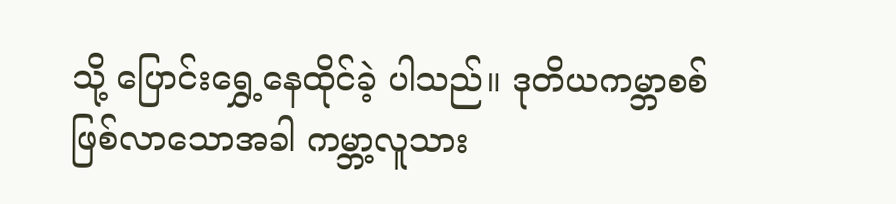သို့ ပြောင်းရွှေ့နေထိုင်ခဲ့ ပါသည်။ ဒုတိယကမ္ဘာစစ် ဖြစ်လာသောအခါ ကမ္ဘာ့လူသား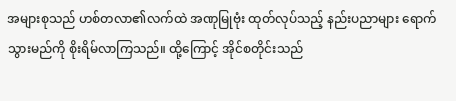အများစုသည် ဟစ်တလာ၏လက်ထဲ အဏုမြုဗုံး ထုတ်လုပ်သည့် နည်းပညာများ ရောက်သွားမည်ကို စိုးရိမ်လာကြသည်။ ထို့ကြောင့် အိုင်စတိုင်းသည်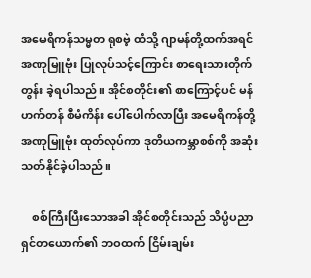အမေရိကန်သမ္မတ ရုစဗဲ့ ထံသို့ ဂျာမန်တို့ထက်အရင် အဏုမြူဗုံး ပြုလုပ်သင့်ကြောင်း စာရေးသားတိုက်တွန်း ခဲ့ရပါသည်။ အိုင်စတိုင်း၏ စာကြောင့်ပင် မန်ဟက်တန် စီမံကိန်း ပေါ်ပေါက်လာပြီး အမေရိကန်တို့ အဏုမြူဗုံး ထုတ်လုပ်ကာ ဒုတိယကမ္ဘာစစ်ကို အဆုံးသတ်နိုင်ခဲ့ပါသည်။

    စစ်ကြီးပြီးသောအခါ အိုင်စတိုင်းသည် သိပ္ပံပညာရှင်တယောက်၏ ဘဝထက် ငြိမ်းချမ်း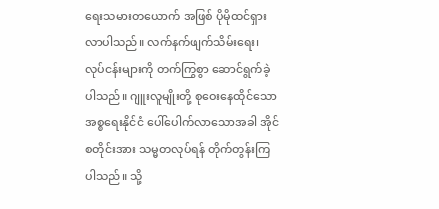ရေးသမားတယောက် အဖြစ် ပိုမိုထင်ရှားလာပါသည်။ လက်နက်ဖျက်သိမ်းရေး၊ လုပ်ငန်းများကို တက်ကြွစွာ ဆောင်ရွက်ခဲ့ပါသည်။ ဂျူးလူမျိုးတို့ စုဝေးနေထိုင်သော အစ္စရေးနိုင်ငံ ပေါ်ပေါက်လာသောအခါ အိုင်စတိုင်းအား သမ္မတလုပ်ရန် တိုက်တွန်းကြပါသည်။ သို့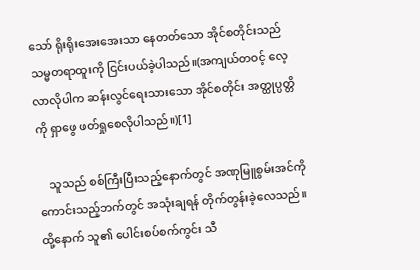သော် ရိုးရိုးအေးအေးသာ နေတတ်သော အိုင်စတိုင်းသည် သမ္မတရာထူးကို ငြင်းပယ်ခဲ့ပါသည်။(အကျယ်တဝင့် လေ့လာလိုပါက ဆန်းလွင်ရေးသားသော အိုင်စတိုင်း အတ္ထုပ္ပတ္တိကို ရှာဖွေ ဖတ်ရှုစေလိုပါသည်။)[1]

    သူသည် စစ်ကြီးပြီးသည့်နောက်တွင် အဏုမြူစွမ်းအင်ကို ကောင်းသည့်ဘက်တွင် အသုံးချရန် တိုက်တွန်းခဲ့လေသည်။ ထို့နောက် သူ၏ ပေါင်းစပ်စက်ကွင်း သီ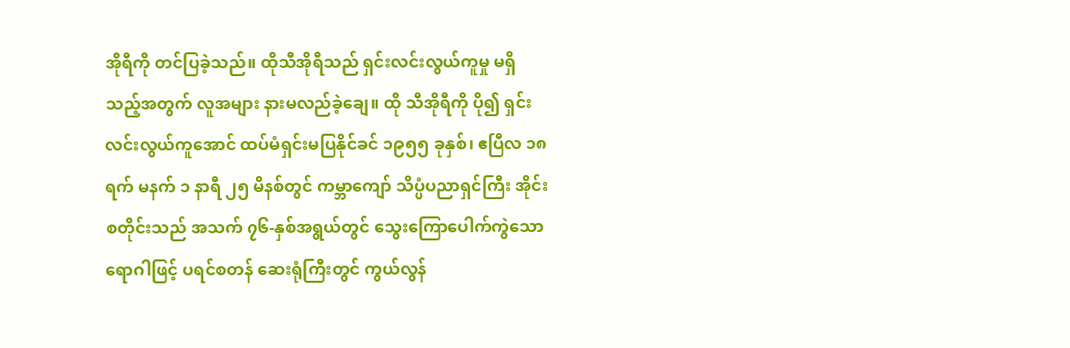အိုရီကို တင်ပြခဲ့သည်။ ထိုသီအိုရီသည် ရှင်းလင်းလွယ်ကူမှု မရှိသည့်အတွက် လူအများ နားမလည်ခဲ့ချေ။ ထို သီအိုရီကို ပို၍ ရှင်းလင်းလွယ်ကူအောင် ထပ်မံရှင်းမပြနိုင်ခင် ၁၉၅၅ ခုနှစ်၊ ဧပြီလ ၁၈ ရက် မနက် ၁ နာရီ ၂၅ မိနစ်တွင် ကမ္ဘာကျော် သိပ္ပံပညာရှင်ကြီး အိုင်းစတိုင်းသည် အသက် ၇၆-နှစ်အရွယ်တွင် သွေးကြောပေါက်ကွဲသော ရောဂါဖြင့် ပရင်စတန် ဆေးရုံကြီးတွင် ကွယ်လွန်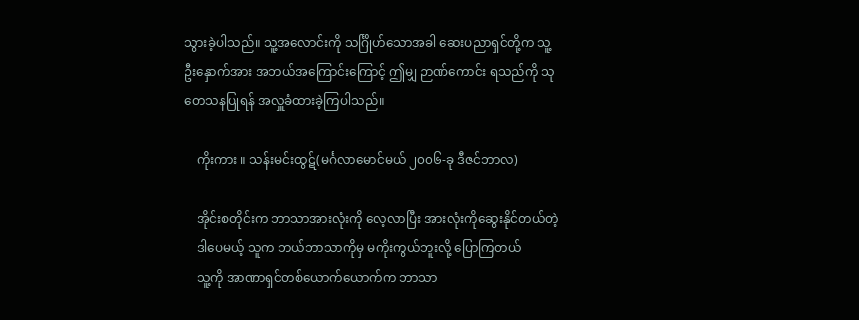သွားခဲ့ပါသည်။ သူ့အလောင်းကို သင်္ဂြိုဟ်သောအခါ ဆေးပညာရှင်တို့က သူ့ဦးနှောက်အား အဘယ်အကြောင်းကြောင့် ဤမျှ ဉာဏ်ကောင်း ရသည်ကို သုတေသနပြုရန် အလှူခံထားခဲ့ကြပါသည်။

    ကိုးကား ။ သန်းမင်းထွဋ်(မင်္ဂလာမောင်မယ် ၂၀၀၆-ခု ဒီဇင်ဘာလ)

    အိုင်းစတိုင်းက ဘာသာအားလုံးကို လေ့လာပြီး အားလုံးကိုဆွေးနိုင်တယ်တဲ့
    ဒါပေမယ့် သူက ဘယ်ဘာသာကိုမှ မကိုးကွယ်ဘူးလို့ ပြောကြတယ်
    သူ့ကို အာဏာရှင်တစ်ယောက်ယောက်က ဘာသာ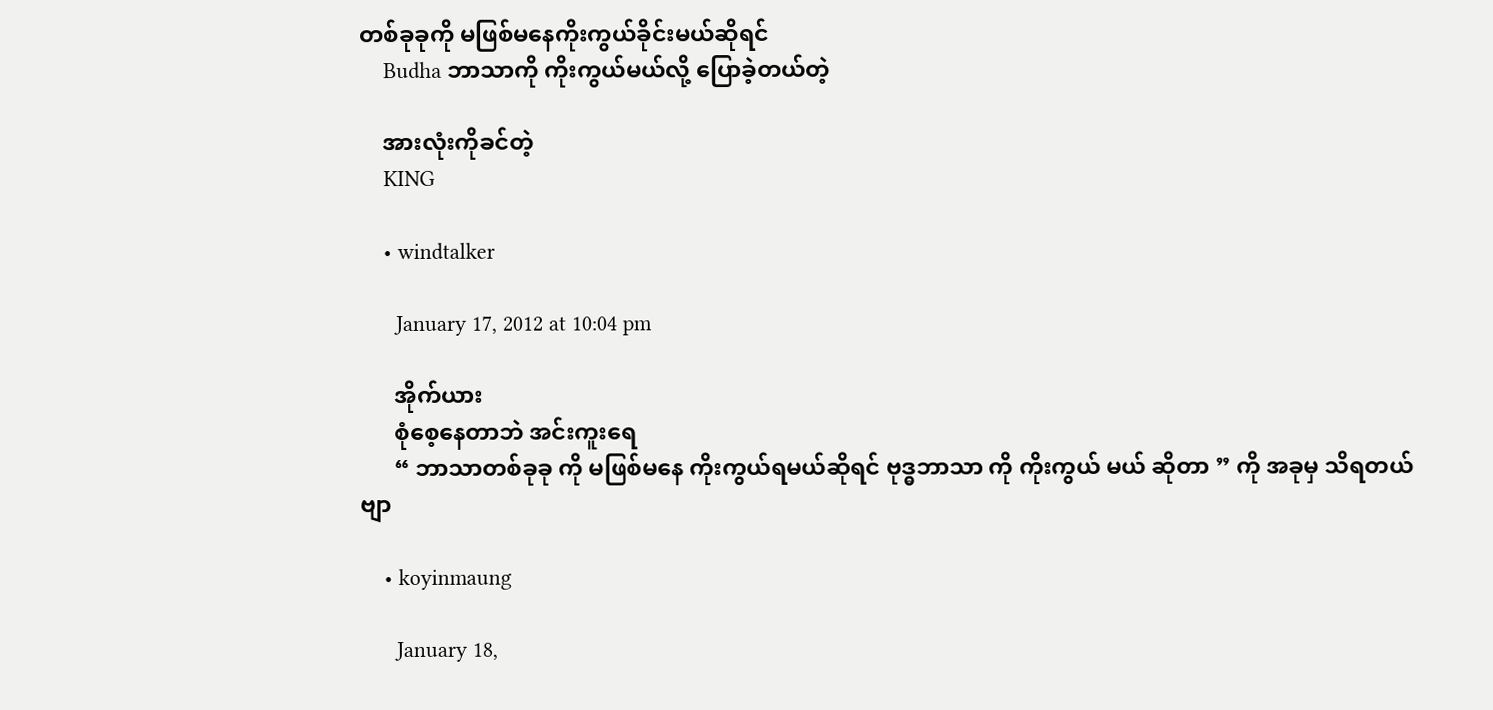တစ်ခုခုကို မဖြစ်မနေကိုးကွယ်ခိုင်းမယ်ဆိုရင်
    Budha ဘာသာကို ကိုးကွယ်မယ်လို့ ပြောခဲ့တယ်တဲ့

    အားလုံးကိုခင်တဲ့
    KING

    • windtalker

      January 17, 2012 at 10:04 pm

      အိုက်ယား
      စုံစေ့နေတာဘဲ အင်းကူးရေ
      “ ဘာသာတစ်ခုခု ကို မဖြစ်မနေ ကိုးကွယ်ရမယ်ဆိုရင် ဗုဒ္ဓဘာသာ ကို ကိုးကွယ် မယ် ဆိုတာ ” ကို အခုမှ သိရတယ်ဗျာ

    • koyinmaung

      January 18,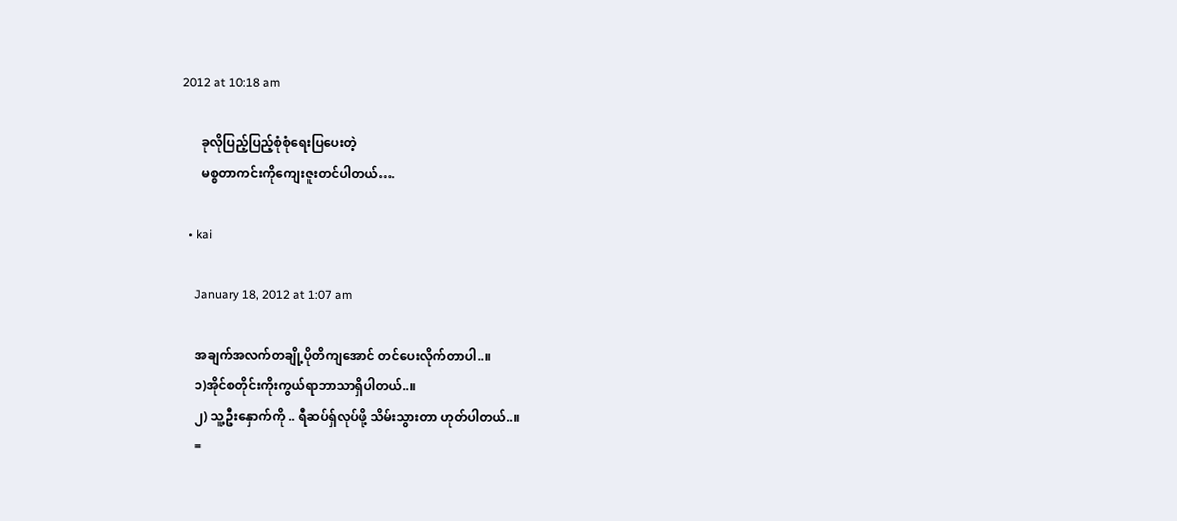2012 at 10:18 am

      ခုလိုပြည့်ပြည့်စုံစုံရေးပြပေးတဲ့
      မစ္စတာကင်းကိုကျေးဇူးတင်ပါတယ်….

  • kai

    January 18, 2012 at 1:07 am

    အချက်အလက်တချို့ပိုတိကျအောင် တင်ပေးလိုက်တာပါ..။
    ၁)အိုင်စတိုင်းကိုးကွယ်ရာဘာသာရှိပါတယ်..။
    ၂) သူ့ဦးနှောက်ကို .. ရီဆပ်ရှ်လုပ်ဖို့ သိမ်းသွားတာ ဟုတ်ပါတယ်..။
    =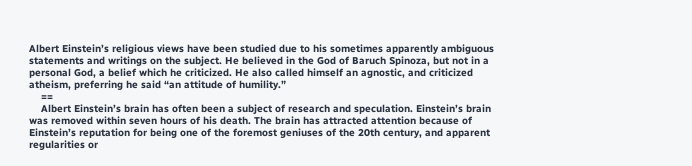Albert Einstein’s religious views have been studied due to his sometimes apparently ambiguous statements and writings on the subject. He believed in the God of Baruch Spinoza, but not in a personal God, a belief which he criticized. He also called himself an agnostic, and criticized atheism, preferring he said “an attitude of humility.”
    ==
    Albert Einstein’s brain has often been a subject of research and speculation. Einstein’s brain was removed within seven hours of his death. The brain has attracted attention because of Einstein’s reputation for being one of the foremost geniuses of the 20th century, and apparent regularities or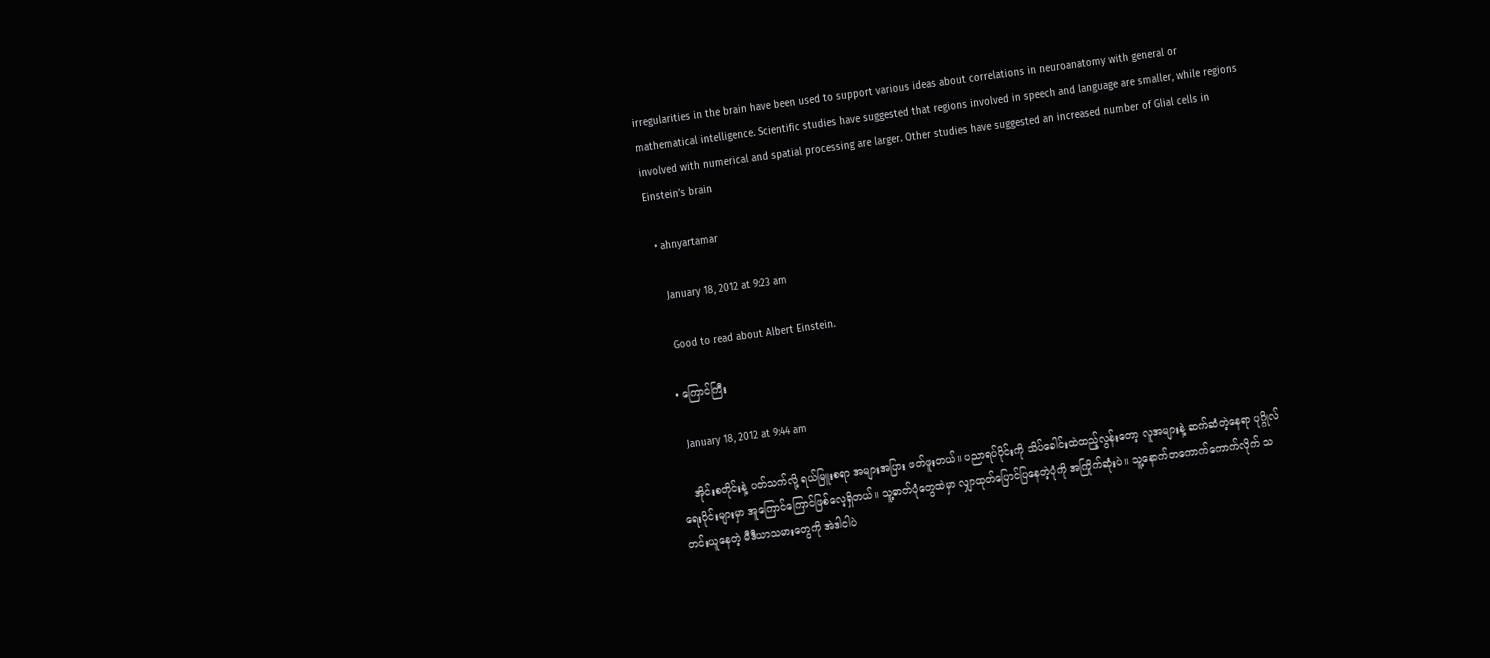irregularities in the brain have been used to support various ideas about correlations in neuroanatomy with general or mathematical intelligence. Scientific studies have suggested that regions involved in speech and language are smaller, while regions involved with numerical and spatial processing are larger. Other studies have suggested an increased number of Glial cells in Einstein’s brain

  • ahnyartamar

    January 18, 2012 at 9:23 am

    Good to read about Albert Einstein.

  • ကြောင်ကြီး

    January 18, 2012 at 9:44 am

    အိုင်းစတိုင်းနဲ့ ပတ်သက်လို့ ရယ်မြူးစရာ အများအပြား ဖတ်ဖူးတယ်။ ပညာရပ်ပိုင်းကို သိပ်ခေါင်းထဲထည့်လွန်းတော့ လူအများနဲ့ ဆက်ဆံတဲ့နေရာ ပုဂ္ဂိုလ်ရေးပိုင်းများမှာ အူကြောင်ကြောင်ဖြစ်လေ့ရှိတယ်။ သူ့ဓာတ်ပုံတွေထဲမှာ လျှာထုတ်ပြောင်ပြနေတဲ့ပုံကို အကြိုက်ဆုံးပဲ။ သူ့နောက်တကောက်ကောက်လိုက် သတင်းယူနေတဲ့ မီဒီယာသမားတွေကို အဲဒါငါပဲ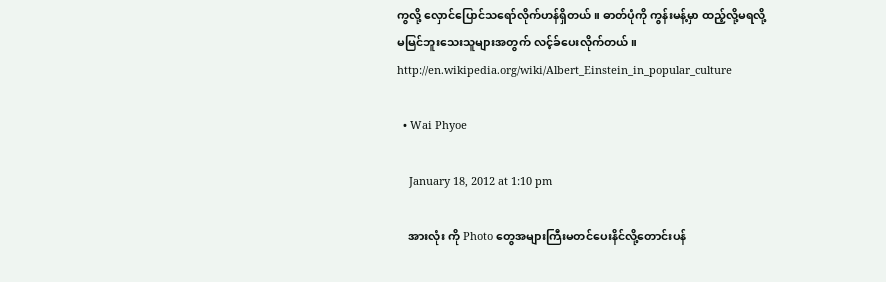ကွလို့ လှောင်ပြောင်သရော်လိုက်ဟန်ရှိတယ်။ ဓာတ်ပုံကို ကွန်းမန့်မှာ ထည့်လို့မရလို့ မမြင်ဘူးသေးသူများအတွက် လင့်ခ်ပေးလိုက်တယ်။ http://en.wikipedia.org/wiki/Albert_Einstein_in_popular_culture

  • Wai Phyoe

    January 18, 2012 at 1:10 pm

    အားလုံး ကို Photo တွေအများကြီးမတင်ပေးနိင်လို့တောင်းပန်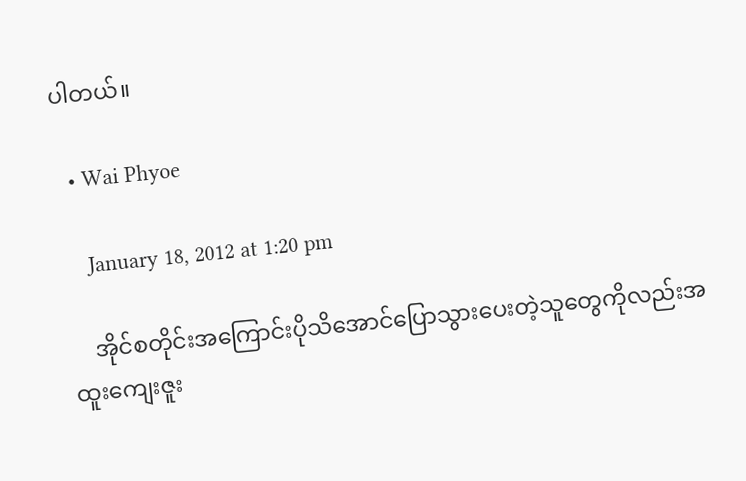ပါတယ်။

  • Wai Phyoe

    January 18, 2012 at 1:20 pm

    အိုင်စတိုင်းအကြောင်းပိုသိအောင်ပြောသွားပေးတဲ့သူတွေကိုလည်းအထူးကျေးဇူး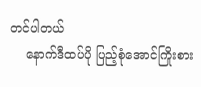တင်ပါတယ်
    နောက်ဒီထပ်ပို ပြည့်စုံအောင်ကြိုးစား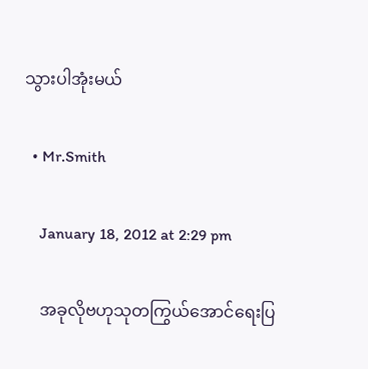သွားပါအုံးမယ်

  • Mr.Smith

    January 18, 2012 at 2:29 pm

    အခုလိုဗဟုသုတကြွယ်အောင်ရေးပြ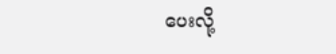ပေးလို့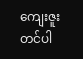ကျေးဇူးတင်ပါ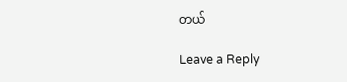တယ်

Leave a Reply